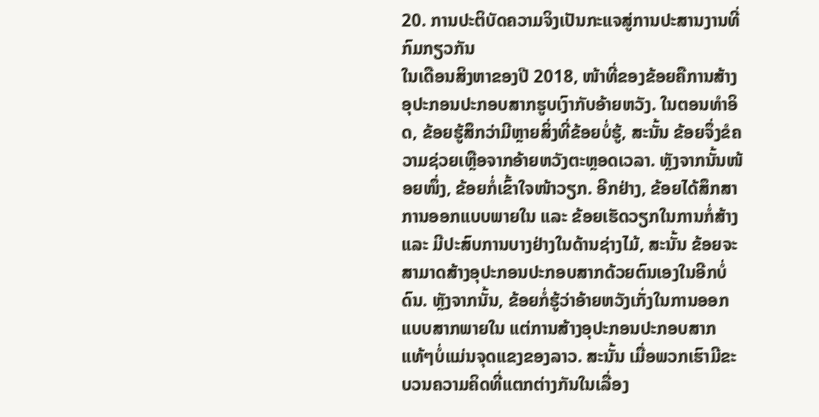20. ການປະຕິບັດຄວາມຈິງເປັນກະແຈສູ່ການປະສານງານທີ່ກົມກຽວກັນ
ໃນເດືອນສິງຫາຂອງປີ 2018, ໜ້າທີ່ຂອງຂ້ອຍຄືການສ້າງອຸປະກອນປະກອບສາກຮູບເງົາກັບອ້າຍຫວັງ. ໃນຕອນທຳອິດ, ຂ້ອຍຮູ້ສຶກວ່າມີຫຼາຍສິ່ງທີ່ຂ້ອຍບໍ່ຮູ້, ສະນັ້ນ ຂ້ອຍຈຶ່ງຂໍຄວາມຊ່ວຍເຫຼືອຈາກອ້າຍຫວັງຕະຫຼອດເວລາ. ຫຼັງຈາກນັ້ນໜ້ອຍໜຶ່ງ, ຂ້ອຍກໍ່ເຂົ້າໃຈໜ້າວຽກ. ອີກຢ່າງ, ຂ້ອຍໄດ້ສຶກສາການອອກແບບພາຍໃນ ແລະ ຂ້ອຍເຮັດວຽກໃນການກໍ່ສ້າງ ແລະ ມີປະສົບການບາງຢ່າງໃນດ້ານຊ່າງໄມ້, ສະນັ້ນ ຂ້ອຍຈະສາມາດສ້າງອຸປະກອນປະກອບສາກດ້ວຍຕົນເອງໃນອີກບໍ່ດົນ. ຫຼັງຈາກນັ້ນ, ຂ້ອຍກໍ່ຮູ້ວ່າອ້າຍຫວັງເກັ່ງໃນການອອກແບບສາກພາຍໃນ ແຕ່ການສ້າງອຸປະກອນປະກອບສາກແທ້ໆບໍ່ແມ່ນຈຸດແຂງຂອງລາວ. ສະນັ້ນ ເມື່ອພວກເຮົາມີຂະບວນຄວາມຄິດທີ່ແຕກຕ່າງກັນໃນເລື່ອງ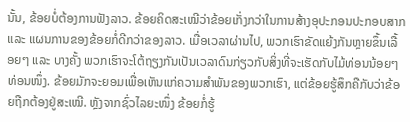ນັ້ນ, ຂ້ອຍບໍ່ຕ້ອງການຟັງລາວ. ຂ້ອຍຄິດສະເໝີວ່າຂ້ອຍເກັ່ງກວ່າໃນການສ້າງອຸປະກອນປະກອບສາກ ແລະ ແຜນການຂອງຂ້ອຍກໍ່ດີກວ່າຂອງລາວ. ເມື່ອເວລາຜ່ານໄປ, ພວກເຮົາຂັດແຍ້ງກັນຫຼາຍຂຶ້ນເລື້ອຍໆ ແລະ ບາງຄັ້ງ ພວກເຮົາຈະໂຕ້ຖຽງກັນເປັນເວລາດົນກ່ຽວກັບສິ່ງທີ່ຈະເຮັດກັບໄມ້ທ່ອນນ້ອຍໆທ່ອນໜຶ່ງ. ຂ້ອຍມັກຈະຍອມເພື່ອເຫັນແກ່ຄວາມສໍາພັນຂອງພວກເຮົາ, ແຕ່ຂ້ອຍຮູ້ສຶກຄືກັບວ່າຂ້ອຍຖືກຕ້ອງຢູ່ສະເໝີ. ຫຼັງຈາກຊົ່ວໄລຍະໜຶ່ງ ຂ້ອຍກໍ່ຮູ້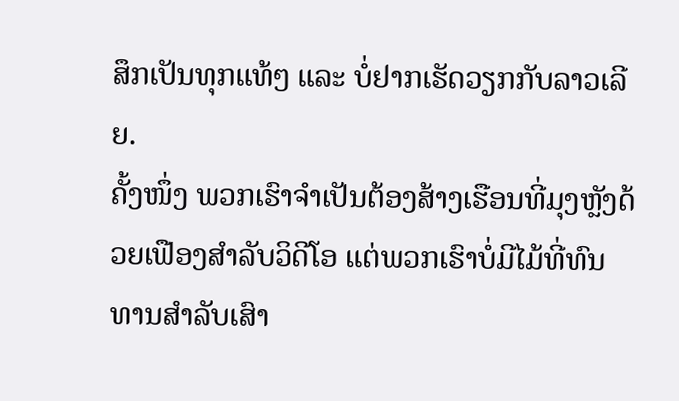ສຶກເປັນທຸກແທ້ໆ ແລະ ບໍ່ຢາກເຮັດວຽກກັບລາວເລີຍ.
ຄັ້ງໜຶ່ງ ພວກເຮົາຈໍາເປັນຕ້ອງສ້າງເຮືອນທີ່ມຸງຫຼັງດ້ວຍເຟືອງສຳລັບວິດີໂອ ແຕ່ພວກເຮົາບໍ່ມີໄມ້ທີ່ທົນທານສໍາລັບເສົາ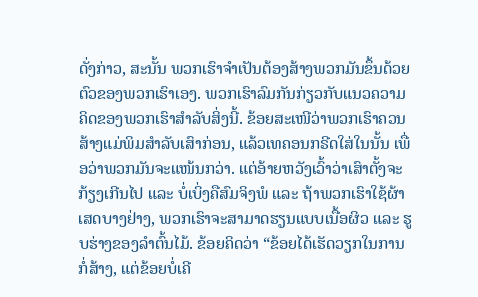ດັ່ງກ່າວ, ສະນັ້ນ ພວກເຮົາຈຳເປັນຕ້ອງສ້າງພວກມັນຂຶ້ນດ້ວຍຕົວຂອງພວກເຮົາເອງ. ພວກເຮົາລົມກັນກ່ຽວກັບແນວຄວາມຄິດຂອງພວກເຮົາສໍາລັບສິ່ງນີ້. ຂ້ອຍສະເໜີວ່າພວກເຮົາຄວນສ້າງແມ່ພິມສໍາລັບເສົາກ່ອນ, ແລ້ວເທຄອນກຣີດໃສ່ໃນນັ້ນ ເພື່ອວ່າພວກມັນຈະແໜ້ນກວ່າ. ແຕ່ອ້າຍຫວັງເວົ້າວ່າເສົາຕັ້ງຈະກ້ຽງເກີນໄປ ແລະ ບໍ່ເບິ່ງຄືສົມຈິງພໍ ແລະ ຖ້າພວກເຮົາໃຊ້ຜ້າເສດບາງຢ່າງ, ພວກເຮົາຈະສາມາດຮຽນແບບເນື້ອຜິວ ແລະ ຮູບຮ່າງຂອງລໍາຕົ້ນໄມ້. ຂ້ອຍຄິດວ່າ “ຂ້ອຍໄດ້ເຮັດວຽກໃນການກໍ່ສ້າງ, ແຕ່ຂ້ອຍບໍ່ເຄີ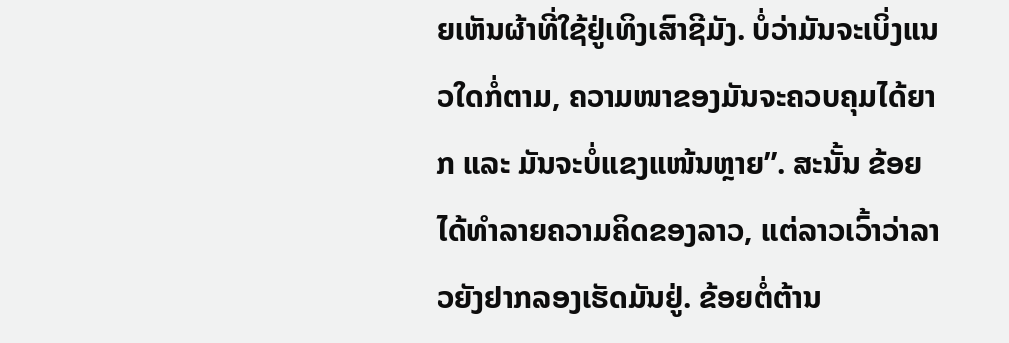ຍເຫັນຜ້າທີ່ໃຊ້ຢູ່ເທິງເສົາຊີມັງ. ບໍ່ວ່າມັນຈະເບິ່ງແນວໃດກໍ່ຕາມ, ຄວາມໜາຂອງມັນຈະຄວບຄຸມໄດ້ຍາກ ແລະ ມັນຈະບໍ່ແຂງແໜ້ນຫຼາຍ”. ສະນັ້ນ ຂ້ອຍໄດ້ທຳລາຍຄວາມຄິດຂອງລາວ, ແຕ່ລາວເວົ້າວ່າລາວຍັງຢາກລອງເຮັດມັນຢູ່. ຂ້ອຍຕໍ່ຕ້ານ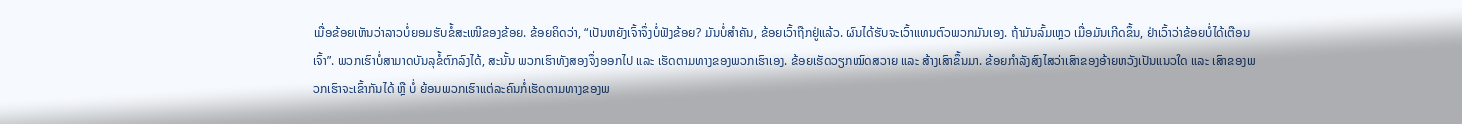ເມື່ອຂ້ອຍເຫັນວ່າລາວບໍ່ຍອມຮັບຂໍ້ສະເໜີຂອງຂ້ອຍ. ຂ້ອຍຄິດວ່າ, “ເປັນຫຍັງເຈົ້າຈຶ່ງບໍ່ຟັງຂ້ອຍ? ມັນບໍ່ສຳຄັນ, ຂ້ອຍເວົ້າຖືກຢູ່ແລ້ວ. ຜົນໄດ້ຮັບຈະເວົ້າແທນຕົວພວກມັນເອງ. ຖ້າມັນລົ້ມເຫຼວ ເມື່ອມັນເກີດຂຶ້ນ, ຢ່າເວົ້າວ່າຂ້ອຍບໍ່ໄດ້ເຕືອນເຈົ້າ”. ພວກເຮົາບໍ່ສາມາດບັນລຸຂໍ້ຕົກລົງໄດ້, ສະນັ້ນ ພວກເຮົາທັງສອງຈຶ່ງອອກໄປ ແລະ ເຮັດຕາມທາງຂອງພວກເຮົາເອງ. ຂ້ອຍເຮັດວຽກໝົດສວາຍ ແລະ ສ້າງເສົາຂຶ້ນມາ. ຂ້ອຍກຳລັງສົງໄສວ່າເສົາຂອງອ້າຍຫວັງເປັນແນວໃດ ແລະ ເສົາຂອງພວກເຮົາຈະເຂົ້າກັນໄດ້ ຫຼື ບໍ່ ຍ້ອນພວກເຮົາແຕ່ລະຄົນກໍ່ເຮັດຕາມທາງຂອງພ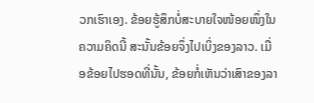ວກເຮົາເອງ. ຂ້ອຍຮູ້ສຶກບໍ່ສະບາຍໃຈໜ້ອຍໜຶ່ງໃນຄວາມຄິດນີ້ ສະນັ້ນຂ້ອຍຈຶ່ງໄປເບິ່ງຂອງລາວ. ເມື່ອຂ້ອຍໄປຮອດທີ່ນັ້ນ, ຂ້ອຍກໍ່ເຫັນວ່າເສົາຂອງລາ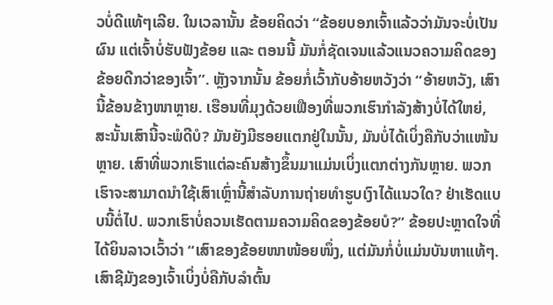ວບໍ່ດີແທ້ໆເລີຍ. ໃນເວລານັ້ນ ຂ້ອຍຄິດວ່າ “ຂ້ອຍບອກເຈົ້າແລ້ວວ່າມັນຈະບໍ່ເປັນຜົນ ແຕ່ເຈົ້າບໍ່ຮັບຟັງຂ້ອຍ ແລະ ຕອນນີ້ ມັນກໍ່ຊັດເຈນແລ້ວແນວຄວາມຄິດຂອງຂ້ອຍດີກວ່າຂອງເຈົ້າ”. ຫຼັງຈາກນັ້ນ ຂ້ອຍກໍ່ເວົ້າກັບອ້າຍຫວັງວ່າ “ອ້າຍຫວັງ, ເສົານີ້ຂ້ອນຂ້າງໜາຫຼາຍ. ເຮືອນທີ່ມຸງດ້ວຍເຟືອງທີ່ພວກເຮົາກຳລັງສ້າງບໍ່ໄດ້ໃຫຍ່, ສະນັ້ນເສົານີ້ຈະພໍດີບໍ? ມັນຍັງມີຮອຍແຕກຢູ່ໃນນັ້ນ, ມັນບໍ່ໄດ້ເບິ່ງຄືກັບວ່າແໜ້ນຫຼາຍ. ເສົາທີ່ພວກເຮົາແຕ່ລະຄົນສ້າງຂຶ້ນມາແມ່ນເບິ່ງແຕກຕ່າງກັນຫຼາຍ. ພວກເຮົາຈະສາມາດນໍາໃຊ້ເສົາເຫຼົ່ານີ້ສຳລັບການຖ່າຍທຳຮູບເງົາໄດ້ແນວໃດ? ຢ່າເຮັດແບບນີ້ຕໍ່ໄປ. ພວກເຮົາບໍ່ຄວນເຮັດຕາມຄວາມຄິດຂອງຂ້ອຍບໍ?” ຂ້ອຍປະຫຼາດໃຈທີ່ໄດ້ຍິນລາວເວົ້າວ່າ “ເສົາຂອງຂ້ອຍໜາໜ້ອຍໜຶ່ງ, ແຕ່ມັນກໍ່ບໍ່ແມ່ນບັນຫາແທ້ໆ. ເສົາຊີມັງຂອງເຈົ້າເບິ່ງບໍ່ຄືກັບລຳຕົ້ນ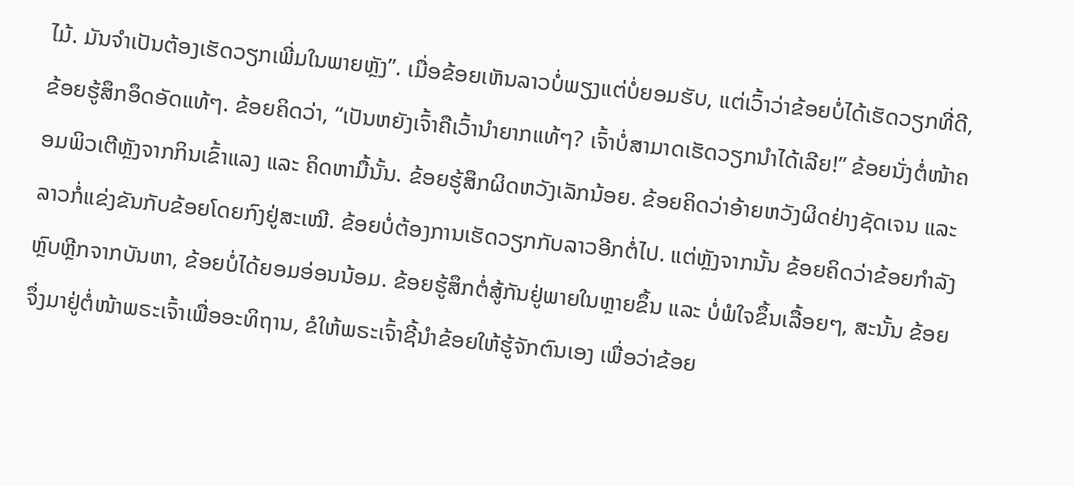ໄມ້. ມັນຈຳເປັນຕ້ອງເຮັດວຽກເພີ່ມໃນພາຍຫຼັງ”. ເມື່ອຂ້ອຍເຫັນລາວບໍ່ພຽງແຕ່ບໍ່ຍອມຮັບ, ແຕ່ເວົ້າວ່າຂ້ອຍບໍ່ໄດ້ເຮັດວຽກທີ່ດີ, ຂ້ອຍຮູ້ສຶກອຶດອັດແທ້ໆ. ຂ້ອຍຄິດວ່າ, “ເປັນຫຍັງເຈົ້າຄືເວົ້ານໍາຍາກແທ້ໆ? ເຈົ້າບໍ່ສາມາດເຮັດວຽກນຳໄດ້ເລີຍ!” ຂ້ອຍນັ່ງຕໍ່ໜ້າຄອມພິວເຕີຫຼັງຈາກກິນເຂົ້າແລງ ແລະ ຄິດຫາມື້ນັ້ນ. ຂ້ອຍຮູ້ສຶກຜິດຫວັງເລັກນ້ອຍ. ຂ້ອຍຄິດວ່າອ້າຍຫວັງຜິດຢ່າງຊັດເຈນ ແລະ ລາວກໍ່ແຂ່ງຂັນກັບຂ້ອຍໂດຍກົງຢູ່ສະເໝີ. ຂ້ອຍບໍ່ຕ້ອງການເຮັດວຽກກັບລາວອີກຕໍ່ໄປ. ແຕ່ຫຼັງຈາກນັ້ນ ຂ້ອຍຄິດວ່າຂ້ອຍກຳລັງຫຼົບຫຼີກຈາກບັນຫາ, ຂ້ອຍບໍ່ໄດ້ຍອມອ່ອນນ້ອມ. ຂ້ອຍຮູ້ສຶກຕໍ່ສູ້ກັນຢູ່ພາຍໃນຫຼາຍຂຶ້ນ ແລະ ບໍ່ພໍໃຈຂຶ້ນເລື້ອຍໆ, ສະນັ້ນ ຂ້ອຍຈຶ່ງມາຢູ່ຕໍ່ໜ້າພຣະເຈົ້າເພື່ອອະທິຖານ, ຂໍໃຫ້ພຣະເຈົ້າຊີ້ນໍາຂ້ອຍໃຫ້ຮູ້ຈັກຕົນເອງ ເພື່ອວ່າຂ້ອຍ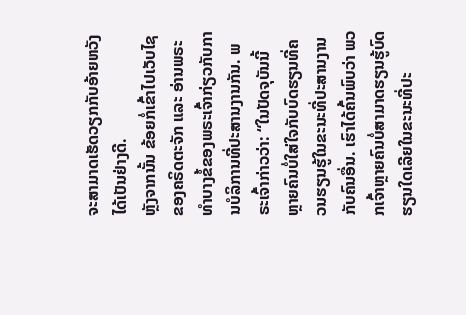ຈະສາມາດເຮັດວຽກກັບອ້າຍຫວັງໄດ້ເປັນຢ່າງດີ.
ຫຼັງຈາກນັ້ນ ຂ້ອຍກໍ່ເຂົ້າໄປເວັບໄຊຂອງຄຣິດຕະຈັກ ແລະ ອ່ານພຣະທຳບາງຂໍ້ຂອງພຣະເຈົ້າກ່ຽວກັບການບໍລິການທີ່ປະສານງານກັນ. ພຣະເຈົ້າກ່າວວ່າ: “ໃນປັດຈຸບັນນີ້ ຫຼາຍຄົນບໍ່ໃສ່ໃຈກັບບົດຮຽນທີ່ຄວນຮຽນຮູ້ໃນຂະນະທີ່ປະສານງານກັບຄົນອື່ນ. ເຮົາໄດ້ຄົ້ນພົບວ່າ ພວກເຈົ້າຫຼາຍຄົນບໍ່ສາມາດຮຽນຮູ້ບົດຮຽນໃດເລີຍໃນຂະນະທີ່ປະ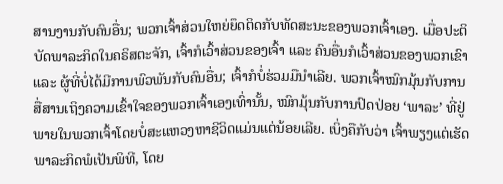ສານງານກັບຄົນອື່ນ; ພວກເຈົ້າສ່ວນໃຫຍ່ຍຶດຕິດກັບທັດສະນະຂອງພວກເຈົ້າເອງ. ເມື່ອປະຕິບັດພາລະກິດໃນຄຣິສຕະຈັກ, ເຈົ້າກໍເວົ້າສ່ວນຂອງເຈົ້າ ແລະ ຄົນອື່ນກໍເວົ້າສ່ວນຂອງພວກເຂົາ ແລະ ຜູ້ທີ່ບໍ່ໄດ້ມີການພົວພັນກັບຄົນອື່ນ; ເຈົ້າກໍບໍ່ຮ່ວມມືນໍາເລີຍ. ພວກເຈົ້າໝົກມຸ້ນກັບການສື່ສານເຖິງຄວາມເຂົ້າໃຈຂອງພວກເຈົ້າເອງເທົ່ານັ້ນ, ໝົກມຸ້ນກັບການປົດປ່ອຍ ‘ພາລະ’ ທີ່ຢູ່ພາຍໃນພວກເຈົ້າໂດຍບໍ່ສະແຫວງຫາຊີວິດແມ່ນແຕ່ນ້ອຍເລີຍ. ເບິ່ງຄືກັບວ່າ ເຈົ້າພຽງແຕ່ເຮັດພາລະກິດພໍເປັນພິທີ, ໂດຍ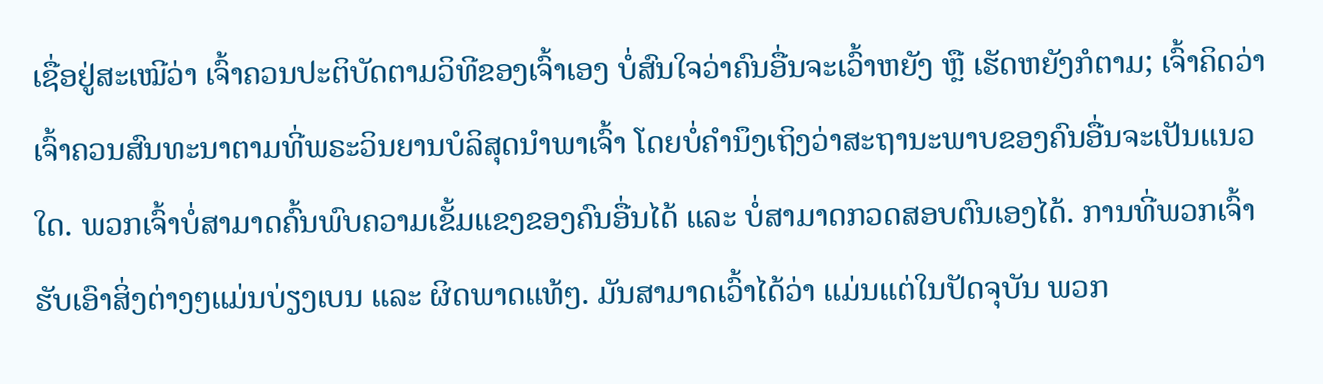ເຊື່ອຢູ່ສະເໝີວ່າ ເຈົ້າຄວນປະຕິບັດຕາມວິທີຂອງເຈົ້າເອງ ບໍ່ສົນໃຈວ່າຄົນອື່ນຈະເວົ້າຫຍັງ ຫຼື ເຮັດຫຍັງກໍຕາມ; ເຈົ້າຄິດວ່າເຈົ້າຄວນສົນທະນາຕາມທີ່ພຣະວິນຍານບໍລິສຸດນໍາພາເຈົ້າ ໂດຍບໍ່ຄຳນຶງເຖິງວ່າສະຖານະພາບຂອງຄົນອື່ນຈະເປັນແນວໃດ. ພວກເຈົ້າບໍ່ສາມາດຄົ້ນພົບຄວາມເຂັ້ມແຂງຂອງຄົນອື່ນໄດ້ ແລະ ບໍ່ສາມາດກວດສອບຕົນເອງໄດ້. ການທີ່ພວກເຈົ້າຮັບເອົາສິ່ງຕ່າງໆແມ່ນບ່ຽງເບນ ແລະ ຜິດພາດແທ້ໆ. ມັນສາມາດເວົ້າໄດ້ວ່າ ແມ່ນແຕ່ໃນປັດຈຸບັນ ພວກ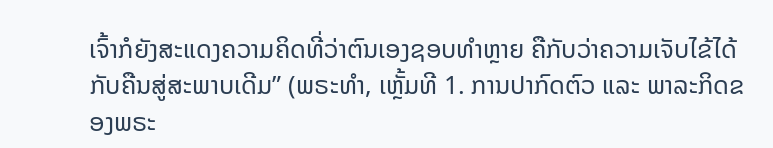ເຈົ້າກໍຍັງສະແດງຄວາມຄິດທີ່ວ່າຕົນເອງຊອບທຳຫຼາຍ ຄືກັບວ່າຄວາມເຈັບໄຂ້ໄດ້ກັບຄືນສູ່ສະພາບເດີມ” (ພຣະທຳ, ເຫຼັ້ມທີ 1. ການປາກົດຕົວ ແລະ ພາລະກິດຂອງພຣະ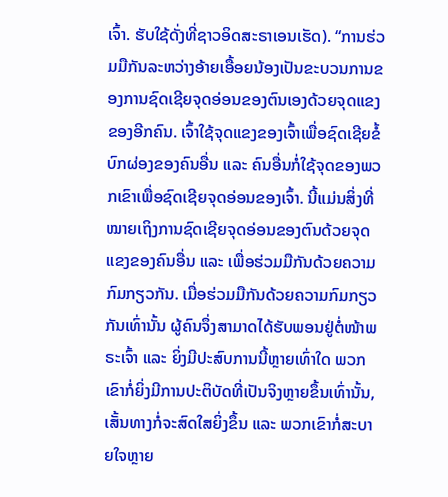ເຈົ້າ. ຮັບໃຊ້ດັ່ງທີ່ຊາວອິດສະຣາເອນເຮັດ). “ການຮ່ວມມືກັນລະຫວ່າງອ້າຍເອື້ອຍນ້ອງເປັນຂະບວນການຂອງການຊົດເຊີຍຈຸດອ່ອນຂອງຕົນເອງດ້ວຍຈຸດແຂງຂອງອີກຄົນ. ເຈົ້າໃຊ້ຈຸດແຂງຂອງເຈົ້າເພື່ອຊົດເຊີຍຂໍ້ບົກຜ່ອງຂອງຄົນອື່ນ ແລະ ຄົນອື່ນກໍ່ໃຊ້ຈຸດຂອງພວກເຂົາເພື່ອຊົດເຊີຍຈຸດອ່ອນຂອງເຈົ້າ. ນີ້ແມ່ນສິ່ງທີ່ໝາຍເຖິງການຊົດເຊີຍຈຸດອ່ອນຂອງຕົນດ້ວຍຈຸດແຂງຂອງຄົນອື່ນ ແລະ ເພື່ອຮ່ວມມືກັນດ້ວຍຄວາມກົມກຽວກັນ. ເມື່ອຮ່ວມມືກັນດ້ວຍຄວາມກົມກຽວກັນເທົ່ານັ້ນ ຜູ້ຄົນຈຶ່ງສາມາດໄດ້ຮັບພອນຢູ່ຕໍ່ໜ້າພຣະເຈົ້າ ແລະ ຍິ່ງມີປະສົບການນີ້ຫຼາຍເທົ່າໃດ ພວກເຂົາກໍ່ຍິ່ງມີການປະຕິບັດທີ່ເປັນຈິງຫຼາຍຂຶ້ນເທົ່ານັ້ນ, ເສັ້ນທາງກໍ່ຈະສົດໃສຍິ່ງຂຶ້ນ ແລະ ພວກເຂົາກໍ່ສະບາຍໃຈຫຼາຍ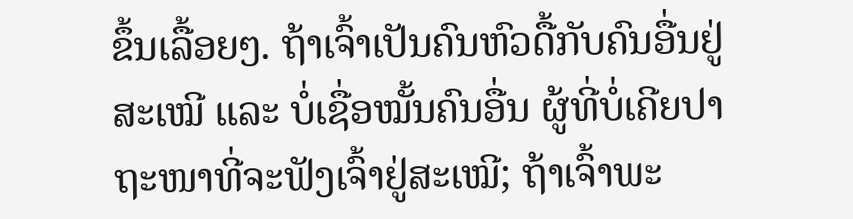ຂຶ້ນເລື້ອຍໆ. ຖ້າເຈົ້າເປັນຄົນຫົວດື້ກັບຄົນອື່ນຢູ່ສະເໝີ ແລະ ບໍ່ເຊື່ອໝັ້ນຄົນອື່ນ ຜູ້ທີ່ບໍ່ເຄີຍປາຖະໜາທີ່ຈະຟັງເຈົ້າຢູ່ສະເໝີ; ຖ້າເຈົ້າພະ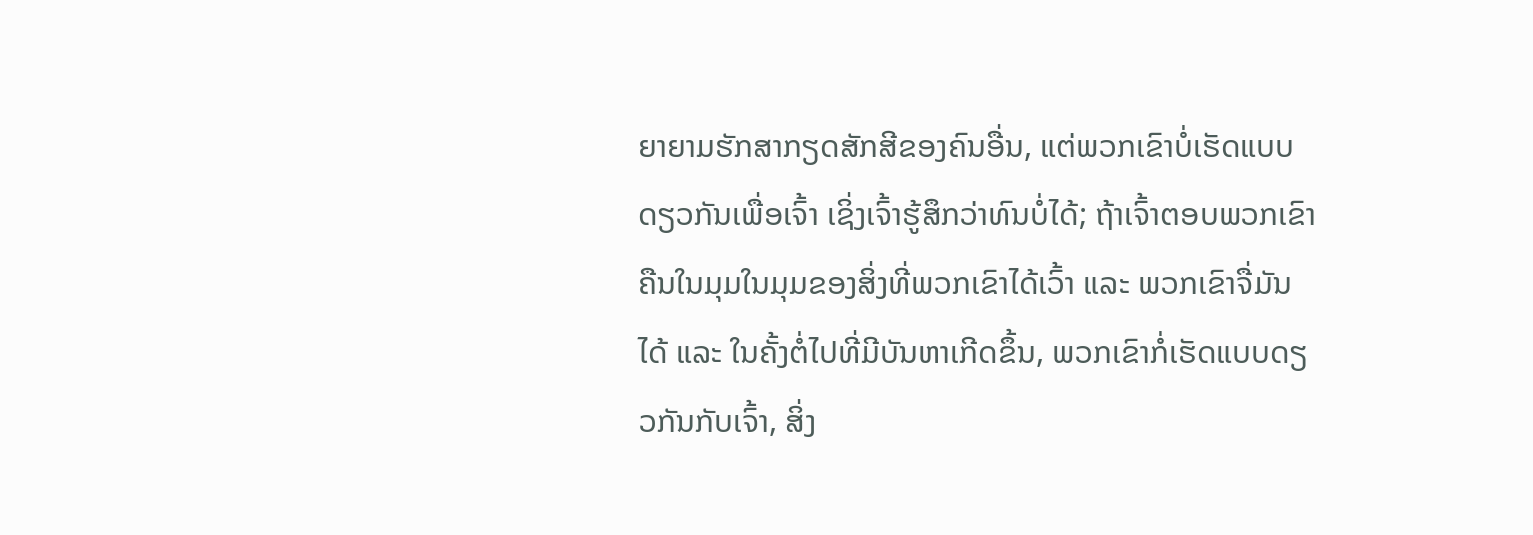ຍາຍາມຮັກສາກຽດສັກສີຂອງຄົນອື່ນ, ແຕ່ພວກເຂົາບໍ່ເຮັດແບບດຽວກັນເພື່ອເຈົ້າ ເຊິ່ງເຈົ້າຮູ້ສຶກວ່າທົນບໍ່ໄດ້; ຖ້າເຈົ້າຕອບພວກເຂົາຄືນໃນມຸມໃນມຸມຂອງສິ່ງທີ່ພວກເຂົາໄດ້ເວົ້າ ແລະ ພວກເຂົາຈື່ມັນໄດ້ ແລະ ໃນຄັ້ງຕໍ່ໄປທີ່ມີບັນຫາເກີດຂຶ້ນ, ພວກເຂົາກໍ່ເຮັດແບບດຽວກັນກັບເຈົ້າ, ສິ່ງ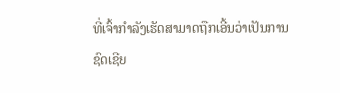ທີ່ເຈົ້າກຳລັງເຮັດສາມາດຖືກເອີ້ນວ່າເປັນການຊົດເຊີຍ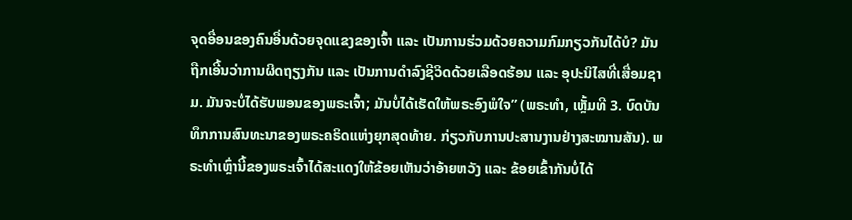ຈຸດອື່ອນຂອງຄົນອື່ນດ້ວຍຈຸດແຂງຂອງເຈົ້າ ແລະ ເປັນການຮ່ວມດ້ວຍຄວາມກົມກຽວກັນໄດ້ບໍ? ມັນຖືກເອີ້ນວ່າການຜິດຖຽງກັນ ແລະ ເປັນການດໍາລົງຊີວິດດ້ວຍເລືອດຮ້ອນ ແລະ ອຸປະນິໄສທີ່ເສື່ອມຊາມ. ມັນຈະບໍ່ໄດ້ຮັບພອນຂອງພຣະເຈົ້າ; ມັນບໍ່ໄດ້ເຮັດໃຫ້ພຣະອົງພໍໃຈ” (ພຣະທຳ, ເຫຼັ້ມທີ 3. ບົດບັນທຶກການສົນທະນາຂອງພຣະຄຣິດແຫ່ງຍຸກສຸດທ້າຍ. ກ່ຽວກັບການປະສານງານຢ່າງສະໝານສັນ). ພຣະທຳເຫຼົ່ານີ້ຂອງພຣະເຈົ້າໄດ້ສະແດງໃຫ້ຂ້ອຍເຫັນວ່າອ້າຍຫວັງ ແລະ ຂ້ອຍເຂົ້າກັນບໍ່ໄດ້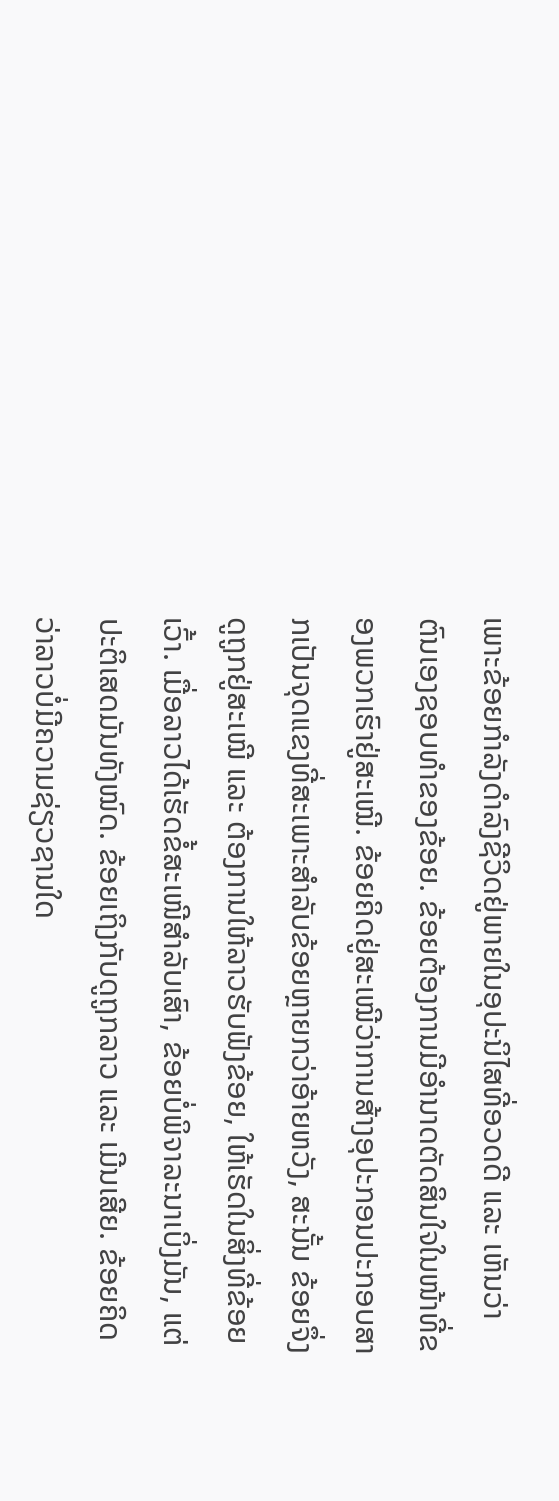ເພາະຂ້ອຍກໍາລັງດໍາລົງຊີວິດຢູ່ພາຍໃນອຸປະນິໄສທີ່ອວດດີ ແລະ ເຫັນວ່າຕົນເອງຊອບທຳຂອງຂ້ອຍ. ຂ້ອຍຕ້ອງການມີອຳນາດຕັດສິນໃຈໃນໜ້າທີ່ຂອງພວກເຮົາຢູ່ສະເໝີ. ຂ້ອຍຄິດຢູ່ສະເໝີວ່າການສ້າງອຸປະກອນປະກອບສາກເປັນຈຸດແຂງທີ່ສະເພາະສຳລັບຂ້ອຍຫຼາຍກວ່າອ້າຍຫວັງ, ສະນັ້ນ ຂ້ອຍຈຶ່ງດູຖູກຢູ່ສະເໝີ ແລະ ຕ້ອງການໃຫ້ລາວຮັບຟັງຂ້ອຍ, ໃຫ້ເຮັດໃນສິ່ງທີ່ຂ້ອຍເວົ້າ. ເມື່ອລາວໄດ້ເຮັດຂໍ້ສະເໜີສຳລັບເສົາ, ຂ້ອຍບໍ່ພິຈາລະນາເບິ່ງມັນ, ແຕ່ປະຕິເສດມັນທັງໝົດ. ຂ້ອຍເຖິງກັບດູຖູກລາວ ແລະ ເມີນເສີຍ. ຂ້ອຍຄິດວ່າລາວບໍ່ມີຄວາມຊ່ຽວຊານໃດ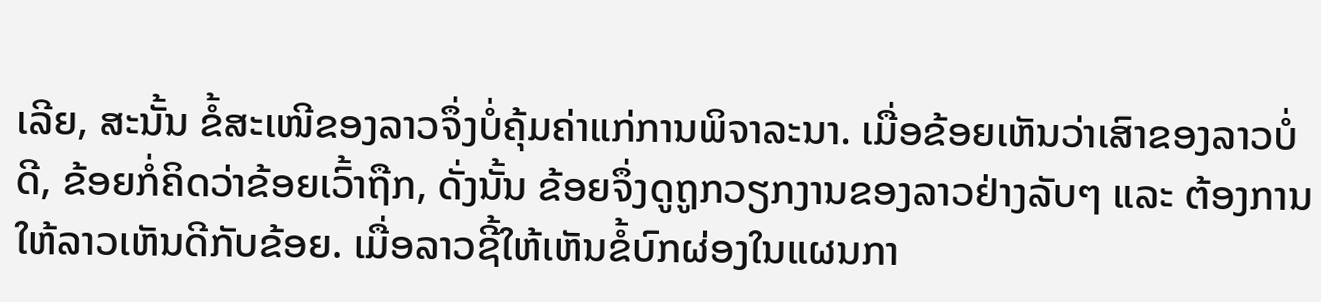ເລີຍ, ສະນັ້ນ ຂໍ້ສະເໜີຂອງລາວຈຶ່ງບໍ່ຄຸ້ມຄ່າແກ່ການພິຈາລະນາ. ເມື່ອຂ້ອຍເຫັນວ່າເສົາຂອງລາວບໍ່ດີ, ຂ້ອຍກໍ່ຄິດວ່າຂ້ອຍເວົ້າຖືກ, ດັ່ງນັ້ນ ຂ້ອຍຈຶ່ງດູຖູກວຽກງານຂອງລາວຢ່າງລັບໆ ແລະ ຕ້ອງການໃຫ້ລາວເຫັນດີກັບຂ້ອຍ. ເມື່ອລາວຊີ້ໃຫ້ເຫັນຂໍ້ບົກຜ່ອງໃນແຜນກາ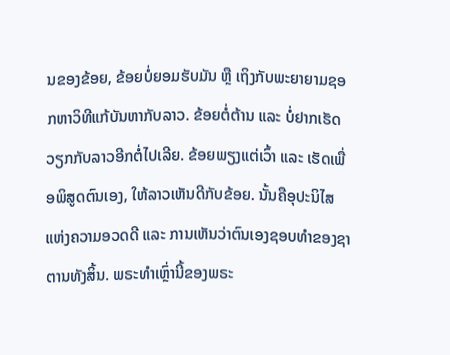ນຂອງຂ້ອຍ, ຂ້ອຍບໍ່ຍອມຮັບມັນ ຫຼື ເຖິງກັບພະຍາຍາມຊອກຫາວິທີແກ້ບັນຫາກັບລາວ. ຂ້ອຍຕໍ່ຕ້ານ ແລະ ບໍ່ຢາກເຮັດວຽກກັບລາວອີກຕໍ່ໄປເລີຍ. ຂ້ອຍພຽງແຕ່ເວົ້າ ແລະ ເຮັດເພື່ອພິສູດຕົນເອງ, ໃຫ້ລາວເຫັນດີກັບຂ້ອຍ. ນັ້ນຄືອຸປະນິໄສແຫ່ງຄວາມອວດດີ ແລະ ການເຫັນວ່າຕົນເອງຊອບທຳຂອງຊາຕານທັງສິ້ນ. ພຣະທຳເຫຼົ່ານີ້ຂອງພຣະ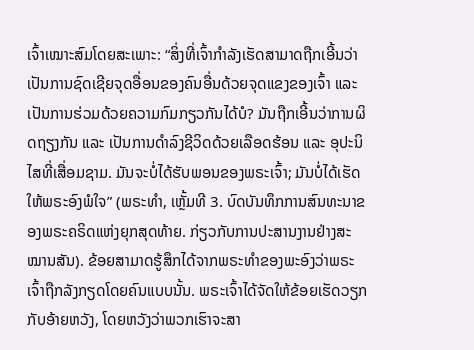ເຈົ້າເໝາະສົມໂດຍສະເພາະ: “ສິ່ງທີ່ເຈົ້າກຳລັງເຮັດສາມາດຖືກເອີ້ນວ່າເປັນການຊົດເຊີຍຈຸດອື່ອນຂອງຄົນອື່ນດ້ວຍຈຸດແຂງຂອງເຈົ້າ ແລະ ເປັນການຮ່ວມດ້ວຍຄວາມກົມກຽວກັນໄດ້ບໍ? ມັນຖືກເອີ້ນວ່າການຜິດຖຽງກັນ ແລະ ເປັນການດໍາລົງຊີວິດດ້ວຍເລືອດຮ້ອນ ແລະ ອຸປະນິໄສທີ່ເສື່ອມຊາມ. ມັນຈະບໍ່ໄດ້ຮັບພອນຂອງພຣະເຈົ້າ; ມັນບໍ່ໄດ້ເຮັດໃຫ້ພຣະອົງພໍໃຈ” (ພຣະທຳ, ເຫຼັ້ມທີ 3. ບົດບັນທຶກການສົນທະນາຂອງພຣະຄຣິດແຫ່ງຍຸກສຸດທ້າຍ. ກ່ຽວກັບການປະສານງານຢ່າງສະໝານສັນ). ຂ້ອຍສາມາດຮູ້ສຶກໄດ້ຈາກພຣະທຳຂອງພະອົງວ່າພຣະເຈົ້າຖືກລັງກຽດໂດຍຄົນແບບນັ້ນ. ພຣະເຈົ້າໄດ້ຈັດໃຫ້ຂ້ອຍເຮັດວຽກກັບອ້າຍຫວັງ, ໂດຍຫວັງວ່າພວກເຮົາຈະສາ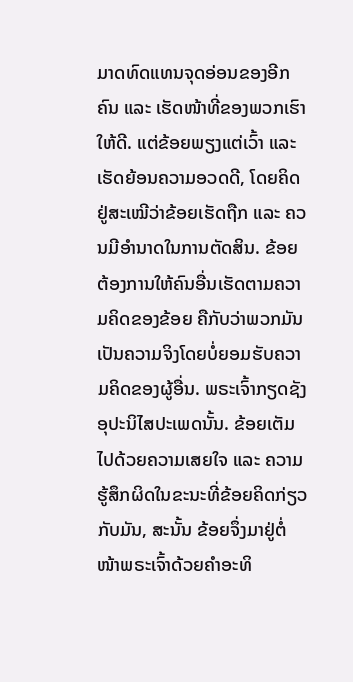ມາດທົດແທນຈຸດອ່ອນຂອງອີກຄົນ ແລະ ເຮັດໜ້າທີ່ຂອງພວກເຮົາໃຫ້ດີ. ແຕ່ຂ້ອຍພຽງແຕ່ເວົ້າ ແລະ ເຮັດຍ້ອນຄວາມອວດດີ, ໂດຍຄິດຢູ່ສະເໝີວ່າຂ້ອຍເຮັດຖືກ ແລະ ຄວນມີອຳນາດໃນການຕັດສິນ. ຂ້ອຍຕ້ອງການໃຫ້ຄົນອື່ນເຮັດຕາມຄວາມຄິດຂອງຂ້ອຍ ຄືກັບວ່າພວກມັນເປັນຄວາມຈິງໂດຍບໍ່ຍອມຮັບຄວາມຄິດຂອງຜູ້ອື່ນ. ພຣະເຈົ້າກຽດຊັງອຸປະນິໄສປະເພດນັ້ນ. ຂ້ອຍເຕັມໄປດ້ວຍຄວາມເສຍໃຈ ແລະ ຄວາມຮູ້ສຶກຜິດໃນຂະນະທີ່ຂ້ອຍຄິດກ່ຽວກັບມັນ, ສະນັ້ນ ຂ້ອຍຈຶ່ງມາຢູ່ຕໍ່ໜ້າພຣະເຈົ້າດ້ວຍຄໍາອະທິ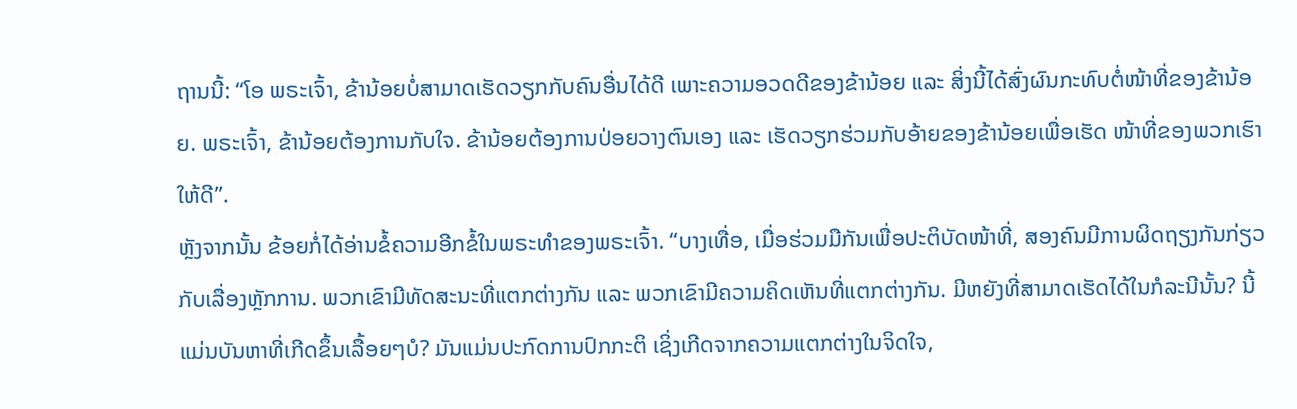ຖານນີ້: “ໂອ ພຣະເຈົ້າ, ຂ້ານ້ອຍບໍ່ສາມາດເຮັດວຽກກັບຄົນອື່ນໄດ້ດີ ເພາະຄວາມອວດດີຂອງຂ້ານ້ອຍ ແລະ ສິ່ງນີ້ໄດ້ສົ່ງຜົນກະທົບຕໍ່ໜ້າທີ່ຂອງຂ້ານ້ອຍ. ພຣະເຈົ້າ, ຂ້ານ້ອຍຕ້ອງການກັບໃຈ. ຂ້ານ້ອຍຕ້ອງການປ່ອຍວາງຕົນເອງ ແລະ ເຮັດວຽກຮ່ວມກັບອ້າຍຂອງຂ້ານ້ອຍເພື່ອເຮັດ ໜ້າທີ່ຂອງພວກເຮົາໃຫ້ດີ”.
ຫຼັງຈາກນັ້ນ ຂ້ອຍກໍ່ໄດ້ອ່ານຂໍ້ຄວາມອີກຂໍ້ໃນພຣະທຳຂອງພຣະເຈົ້າ. “ບາງເທື່ອ, ເມື່ອຮ່ວມມືກັນເພື່ອປະຕິບັດໜ້າທີ່, ສອງຄົນມີການຜິດຖຽງກັນກ່ຽວກັບເລື່ອງຫຼັກການ. ພວກເຂົາມີທັດສະນະທີ່ແຕກຕ່າງກັນ ແລະ ພວກເຂົາມີຄວາມຄິດເຫັນທີ່ແຕກຕ່າງກັນ. ມີຫຍັງທີ່ສາມາດເຮັດໄດ້ໃນກໍລະນີນັ້ນ? ນີ້ແມ່ນບັນຫາທີ່ເກີດຂຶ້ນເລື້ອຍໆບໍ? ມັນແມ່ນປະກົດການປົກກະຕິ ເຊິ່ງເກີດຈາກຄວາມແຕກຕ່າງໃນຈິດໃຈ,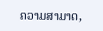ຄວາມສາມາດ,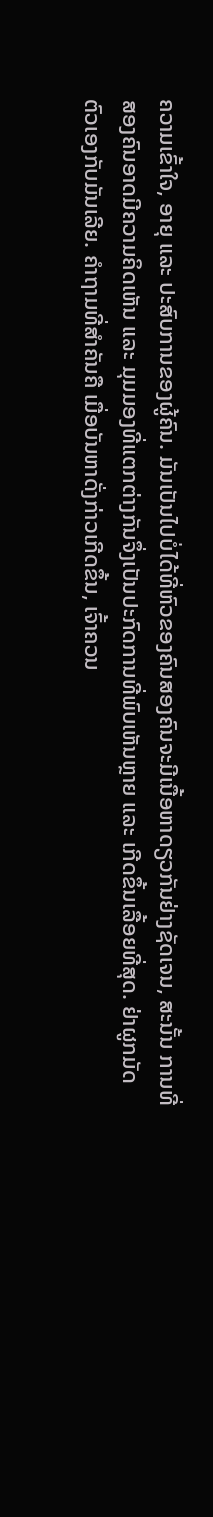ຄວາມເຂົ້າໃຈ, ອາຍຸ ແລະ ປະສົບການຂອງຜູ້ຄົນ. ມັນເປັນໄປບໍ່ໄດ້ທີ່ຫົວຂອງຄົນສອງຄົນຈະມີເນື້ອຫາດຽວກັນຢ່າງຊັດເຈນ, ສະນັ້ນ ການທີ່ສອງຄົນອາດມີຄວາມຄິດເຫັນ ແລະ ມຸມມອງທີ່ແຕກຕ່າງກັນຈຶ່ງເປັນປະກົດການທີ່ພົບເຫັນຫຼາຍ ແລະ ເກີດຂຶ້ນເລື້ອຍທີ່ສຸດ. ຢ່າຜູກມັດຕົວເອງກັບມັນເລີຍ. ຄຳຖາມທີ່ສຳຄັນຄື ເມື່ອບັນຫາດັ່ງກ່າວເກີດຂຶ້ນ, ເຈົ້າຄວນ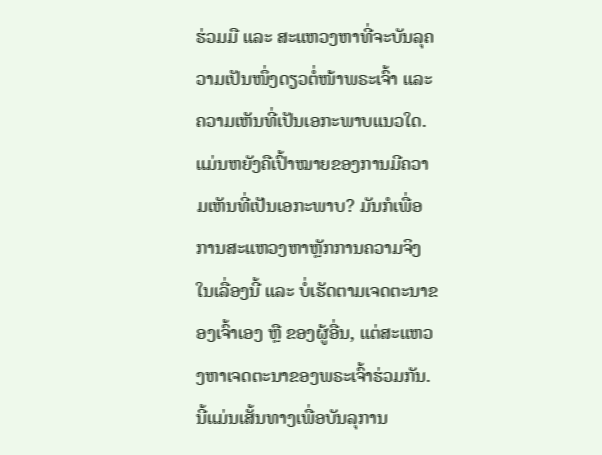ຮ່ວມມື ແລະ ສະແຫວງຫາທີ່ຈະບັນລຸຄວາມເປັນໜຶ່ງດຽວຕໍ່ໜ້າພຣະເຈົ້າ ແລະ ຄວາມເຫັນທີ່ເປັນເອກະພາບແນວໃດ. ແມ່ນຫຍັງຄືເປົ້າໝາຍຂອງການມີຄວາມເຫັນທີ່ເປັນເອກະພາບ? ມັນກໍເພື່ອການສະແຫວງຫາຫຼັກການຄວາມຈິງໃນເລື່ອງນີ້ ແລະ ບໍ່ເຮັດຕາມເຈດຕະນາຂອງເຈົ້າເອງ ຫຼື ຂອງຜູ້ອື່ນ, ແຕ່ສະແຫວງຫາເຈດຕະນາຂອງພຣະເຈົ້າຮ່ວມກັນ. ນີ້ແມ່ນເສັ້ນທາງເພື່ອບັນລຸການ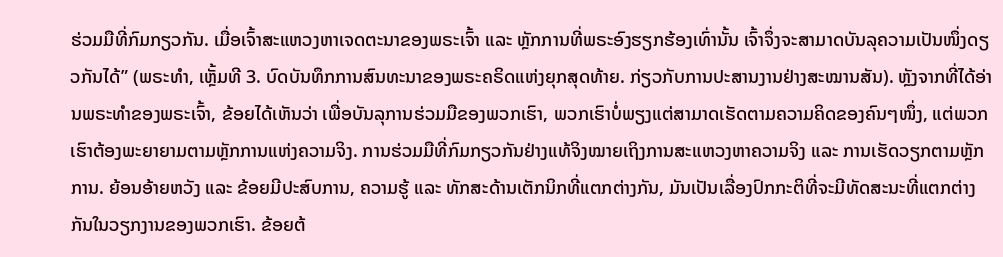ຮ່ວມມືທີ່ກົມກຽວກັນ. ເມື່ອເຈົ້າສະແຫວງຫາເຈດຕະນາຂອງພຣະເຈົ້າ ແລະ ຫຼັກການທີ່ພຣະອົງຮຽກຮ້ອງເທົ່ານັ້ນ ເຈົ້າຈຶ່ງຈະສາມາດບັນລຸຄວາມເປັນໜຶ່ງດຽວກັນໄດ້” (ພຣະທຳ, ເຫຼັ້ມທີ 3. ບົດບັນທຶກການສົນທະນາຂອງພຣະຄຣິດແຫ່ງຍຸກສຸດທ້າຍ. ກ່ຽວກັບການປະສານງານຢ່າງສະໝານສັນ). ຫຼັງຈາກທີ່ໄດ້ອ່ານພຣະທຳຂອງພຣະເຈົ້າ, ຂ້ອຍໄດ້ເຫັນວ່າ ເພື່ອບັນລຸການຮ່ວມມືຂອງພວກເຮົາ, ພວກເຮົາບໍ່ພຽງແຕ່ສາມາດເຮັດຕາມຄວາມຄິດຂອງຄົນໆໜຶ່ງ, ແຕ່ພວກເຮົາຕ້ອງພະຍາຍາມຕາມຫຼັກການແຫ່ງຄວາມຈິງ. ການຮ່ວມມືທີ່ກົມກຽວກັນຢ່າງແທ້ຈິງໝາຍເຖິງການສະແຫວງຫາຄວາມຈິງ ແລະ ການເຮັດວຽກຕາມຫຼັກການ. ຍ້ອນອ້າຍຫວັງ ແລະ ຂ້ອຍມີປະສົບການ, ຄວາມຮູ້ ແລະ ທັກສະດ້ານເຕັກນິກທີ່ແຕກຕ່າງກັນ, ມັນເປັນເລື່ອງປົກກະຕິທີ່ຈະມີທັດສະນະທີ່ແຕກຕ່າງກັນໃນວຽກງານຂອງພວກເຮົາ. ຂ້ອຍຕ້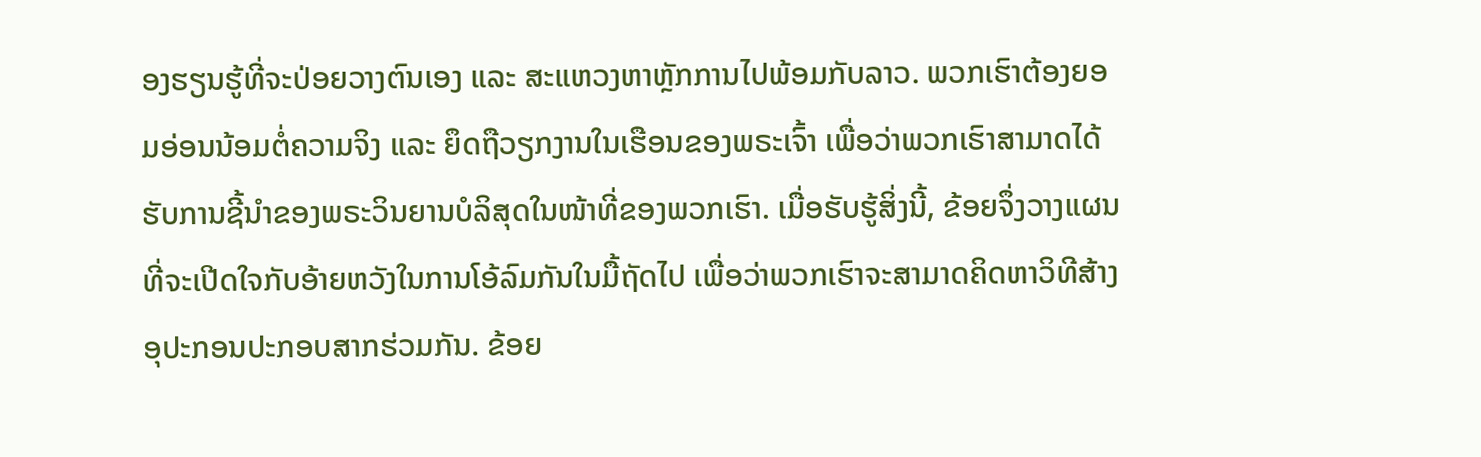ອງຮຽນຮູ້ທີ່ຈະປ່ອຍວາງຕົນເອງ ແລະ ສະແຫວງຫາຫຼັກການໄປພ້ອມກັບລາວ. ພວກເຮົາຕ້ອງຍອມອ່ອນນ້ອມຕໍ່ຄວາມຈິງ ແລະ ຍຶດຖືວຽກງານໃນເຮືອນຂອງພຣະເຈົ້າ ເພື່ອວ່າພວກເຮົາສາມາດໄດ້ຮັບການຊີ້ນໍາຂອງພຣະວິນຍານບໍລິສຸດໃນໜ້າທີ່ຂອງພວກເຮົາ. ເມື່ອຮັບຮູ້ສິ່ງນີ້, ຂ້ອຍຈຶ່ງວາງແຜນທີ່ຈະເປີດໃຈກັບອ້າຍຫວັງໃນການໂອ້ລົມກັນໃນມື້ຖັດໄປ ເພື່ອວ່າພວກເຮົາຈະສາມາດຄິດຫາວິທີສ້າງອຸປະກອນປະກອບສາກຮ່ວມກັນ. ຂ້ອຍ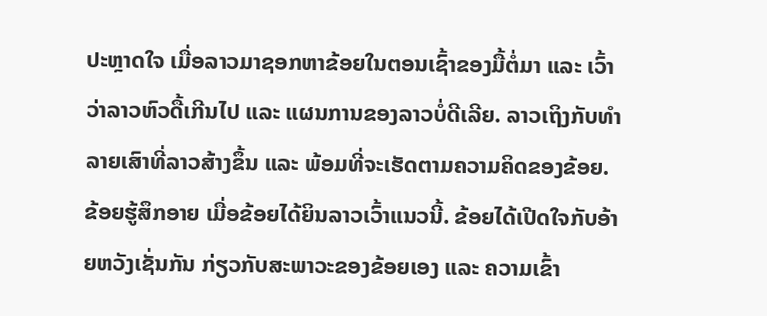ປະຫຼາດໃຈ ເມື່ອລາວມາຊອກຫາຂ້ອຍໃນຕອນເຊົ້າຂອງມື້ຕໍ່ມາ ແລະ ເວົ້າວ່າລາວຫົວດື້ເກີນໄປ ແລະ ແຜນການຂອງລາວບໍ່ດີເລີຍ. ລາວເຖິງກັບທຳລາຍເສົາທີ່ລາວສ້າງຂຶ້ນ ແລະ ພ້ອມທີ່ຈະເຮັດຕາມຄວາມຄິດຂອງຂ້ອຍ. ຂ້ອຍຮູ້ສຶກອາຍ ເມື່ອຂ້ອຍໄດ້ຍິນລາວເວົ້າແນວນີ້. ຂ້ອຍໄດ້ເປີດໃຈກັບອ້າຍຫວັງເຊັ່ນກັນ ກ່ຽວກັບສະພາວະຂອງຂ້ອຍເອງ ແລະ ຄວາມເຂົ້າ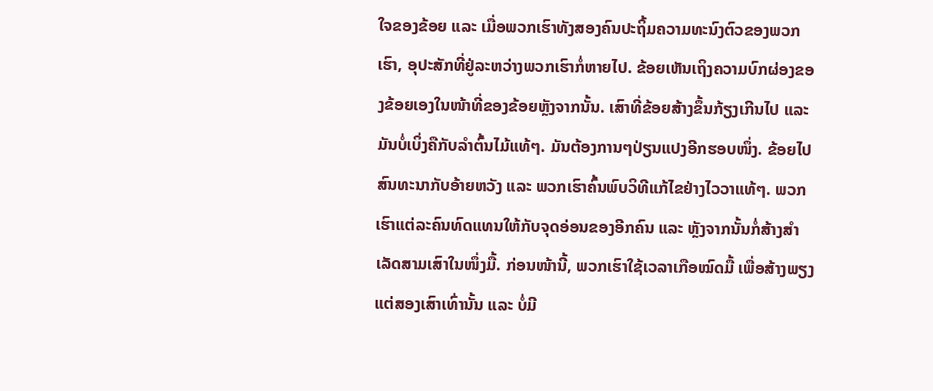ໃຈຂອງຂ້ອຍ ແລະ ເມື່ອພວກເຮົາທັງສອງຄົນປະຖິ້ມຄວາມທະນົງຕົວຂອງພວກເຮົາ, ອຸປະສັກທີ່ຢູ່ລະຫວ່າງພວກເຮົາກໍ່ຫາຍໄປ. ຂ້ອຍເຫັນເຖິງຄວາມບົກຜ່ອງຂອງຂ້ອຍເອງໃນໜ້າທີ່ຂອງຂ້ອຍຫຼັງຈາກນັ້ນ. ເສົາທີ່ຂ້ອຍສ້າງຂຶ້ນກ້ຽງເກີນໄປ ແລະ ມັນບໍ່ເບິ່ງຄືກັບລຳຕົ້ນໄມ້ແທ້ໆ. ມັນຕ້ອງການໆປ່ຽນແປງອີກຮອບໜຶ່ງ. ຂ້ອຍໄປສົນທະນາກັບອ້າຍຫວັງ ແລະ ພວກເຮົາຄົ້ນພົບວິທີແກ້ໄຂຢ່າງໄວວາແທ້ໆ. ພວກເຮົາແຕ່ລະຄົນທົດແທນໃຫ້ກັບຈຸດອ່ອນຂອງອີກຄົນ ແລະ ຫຼັງຈາກນັ້ນກໍ່ສ້າງສຳເລັດສາມເສົາໃນໜຶ່ງມື້. ກ່ອນໜ້ານີ້, ພວກເຮົາໃຊ້ເວລາເກືອໝົດມື້ ເພື່ອສ້າງພຽງແຕ່ສອງເສົາເທົ່ານັ້ນ ແລະ ບໍ່ມີ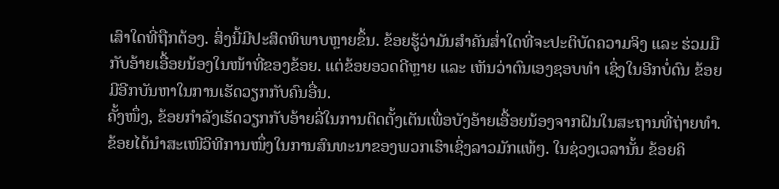ເສົາໃດທີ່ຖືກຕ້ອງ. ສິ່ງນີ້ມີປະສິດທິພາບຫຼາຍຂຶ້ນ. ຂ້ອຍຮູ້ວ່າມັນສໍາຄັນສໍ່າໃດທີ່ຈະປະຕິບັດຄວາມຈິງ ແລະ ຮ່ວມມືກັບອ້າຍເອື້ອຍນ້ອງໃນໜ້າທີ່ຂອງຂ້ອຍ. ແຕ່ຂ້ອຍອວດດີຫຼາຍ ແລະ ເຫັນວ່າຕົນເອງຊອບທຳ ເຊິ່ງໃນອີກບໍ່ດົນ ຂ້ອຍມີອີກບັນຫາໃນການເຮັດວຽກກັບຄົນອື່ນ.
ຄັ້ງໜຶ່ງ, ຂ້ອຍກຳລັງເຮັດວຽກກັບອ້າຍລີ່ໃນການຕິດຕັ້ງເຕັນເພື່ອບັງອ້າຍເອື້ອຍນ້ອງຈາກຝົນໃນສະຖານທີ່ຖ່າຍທຳ. ຂ້ອຍໄດ້ນຳສະເໜີວິທີການໜຶ່ງໃນການສົນທະນາຂອງພວກເຮົາເຊິ່ງລາວມັກແທ້ໆ. ໃນຊ່ວງເວລານັ້ນ ຂ້ອຍຄິ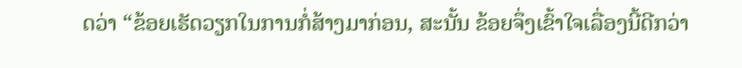ດວ່າ “ຂ້ອຍເຮັດວຽກໃນການກໍ່ສ້າງມາກ່ອນ, ສະນັ້ນ ຂ້ອຍຈຶ່ງເຂົ້າໃຈເລື່ອງນີ້ດີກວ່າ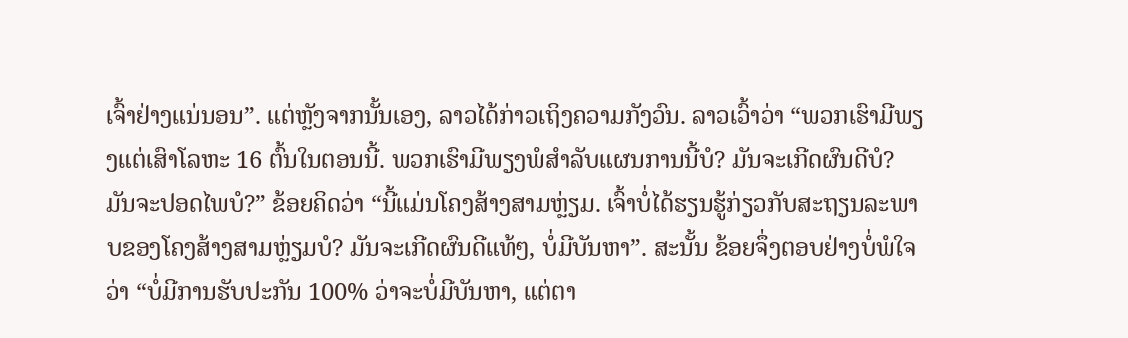ເຈົ້າຢ່າງແນ່ນອນ”. ແຕ່ຫຼັງຈາກນັ້ນເອງ, ລາວໄດ້ກ່າວເຖິງຄວາມກັງວົນ. ລາວເວົ້າວ່າ “ພວກເຮົາມີພຽງແຕ່ເສົາໂລຫະ 16 ຕົ້ນໃນຕອນນີ້. ພວກເຮົາມີພຽງພໍສຳລັບແຜນການນີ້ບໍ? ມັນຈະເກີດຜົນດີບໍ? ມັນຈະປອດໄພບໍ?” ຂ້ອຍຄິດວ່າ “ນີ້ແມ່ນໂຄງສ້າງສາມຫຼ່ຽມ. ເຈົ້າບໍ່ໄດ້ຮຽນຮູ້ກ່ຽວກັບສະຖຽນລະພາບຂອງໂຄງສ້າງສາມຫຼ່ຽມບໍ? ມັນຈະເກີດຜົນດີແທ້ໆ, ບໍ່ມີບັນຫາ”. ສະນັ້ນ ຂ້ອຍຈຶ່ງຕອບຢ່າງບໍ່ພໍໃຈວ່າ “ບໍ່ມີການຮັບປະກັນ 100% ວ່າຈະບໍ່ມີບັນຫາ, ແຕ່ຕາ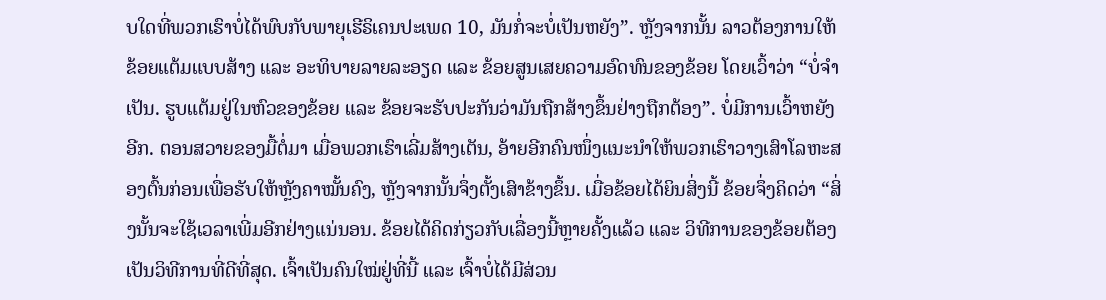ບໃດທີ່ພວກເຮົາບໍ່ໄດ້ພົບກັບພາຍຸເຮີຣິເຄນປະເພດ 10, ມັນກໍ່ຈະບໍ່ເປັນຫຍັງ”. ຫຼັງຈາກນັ້ນ ລາວຕ້ອງການໃຫ້ຂ້ອຍແຕ້ມແບບສ້າງ ແລະ ອະທິບາຍລາຍລະອຽດ ແລະ ຂ້ອຍສູນເສຍຄວາມອົດທົນຂອງຂ້ອຍ ໂດຍເວົ້າວ່າ “ບໍ່ຈຳເປັນ. ຮູບແຕ້ມຢູ່ໃນຫົວຂອງຂ້ອຍ ແລະ ຂ້ອຍຈະຮັບປະກັນວ່າມັນຖືກສ້າງຂຶ້ນຢ່າງຖືກຕ້ອງ”. ບໍ່ມີການເວົ້າຫຍັງອີກ. ຕອນສວາຍຂອງມື້ຕໍ່ມາ ເມື່ອພວກເຮົາເລີ່ມສ້າງເຕັນ, ອ້າຍອີກຄົນໜຶ່ງແນະນໍາໃຫ້ພວກເຮົາວາງເສົາໂລຫະສອງຕົ້ນກ່ອນເພື່ອຮັບໃຫ້ຫຼັງຄາໝັ້ນຄົງ, ຫຼັງຈາກນັ້ນຈຶ່ງຕັ້ງເສົາຂ້າງຂຶ້ນ. ເມື່ອຂ້ອຍໄດ້ຍິນສິ່ງນີ້ ຂ້ອຍຈຶ່ງຄິດວ່າ “ສິ່ງນັ້ນຈະໃຊ້ເວລາເພີ່ມອີກຢ່າງແນ່ນອນ. ຂ້ອຍໄດ້ຄິດກ່ຽວກັບເລື່ອງນີ້ຫຼາຍຄັ້ງແລ້ວ ແລະ ວິທີການຂອງຂ້ອຍຕ້ອງເປັນວິທີການທີ່ດີທີ່ສຸດ. ເຈົ້າເປັນຄົນໃໝ່ຢູ່ທີ່ນີ້ ແລະ ເຈົ້າບໍ່ໄດ້ມີສ່ວນ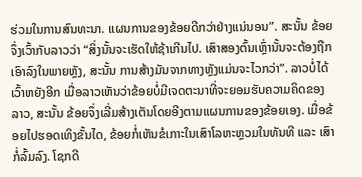ຮ່ວມໃນການສົນທະນາ. ແຜນການຂອງຂ້ອຍດີກວ່າຢ່າງແນ່ນອນ”. ສະນັ້ນ ຂ້ອຍຈຶ່ງເວົ້າກັບລາວວ່າ “ສິ່ງນັ້ນຈະເຮັດໃຫ້ຊ້າເກີນໄປ. ເສົາສອງຕົ້ນເຫຼົ່ານັ້ນຈະຕ້ອງຖືກເອົາລົງໃນພາຍຫຼັງ, ສະນັ້ນ ການສ້າງມັນຈາກທາງຫຼັງແມ່ນຈະໄວກວ່າ”. ລາວບໍ່ໄດ້ເວົ້າຫຍັງອີກ ເມື່ອລາວເຫັນວ່າຂ້ອຍບໍ່ມີເຈດຕະນາທີ່ຈະຍອມຮັບຄວາມຄິດຂອງລາວ, ສະນັ້ນ ຂ້ອຍຈຶ່ງເລີ່ມສ້າງເຕັນໂດຍອີງຕາມແຜນການຂອງຂ້ອຍເອງ. ເມື່ອຂ້ອຍໄປຮອດເທິງຂັ້ນໄດ, ຂ້ອຍກໍ່ເຫັນຂໍເກາະໃນເສົາໂລຫະຫຼວມໃນທັນທີ ແລະ ເສົາກໍ່ລົ້ມລົງ. ໂຊກດີ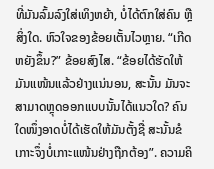ທີ່ມັນລົ້ມລົງໃສ່ເທິງຫຍ້າ, ບໍ່ໄດ້ຕົກໃສ່ຄົນ ຫຼື ສິ່ງໃດ. ຫົວໃຈຂອງຂ້ອຍເຕັ້ນໄວຫຼາຍ. “ເກີດຫຍັງຂຶ້ນ?” ຂ້ອຍສົງໄສ. “ຂ້ອຍໄດ້ຮັດໃຫ້ມັນແໜ້ນແລ້ວຢ່າງແນ່ນອນ, ສະນັ້ນ ມັນຈະສາມາດຫຼຸດອອກແບບນັ້ນໄດ້ແນວໃດ? ຄົນໃດໜຶ່ງອາດບໍ່ໄດ້ເຮັດໃຫ້ມັນຕັ້ງຊື່ ສະນັ້ນຂໍເກາະຈຶ່ງບໍ່ເກາະແໜ້ນຢ່າງຖືກຕ້ອງ”. ຄວາມຄິ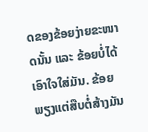ດຂອງຂ້ອຍງ່າຍຂະໜາດນັ້ນ ແລະ ຂ້ອຍບໍ່ໄດ້ເອົາໃຈໃສ່ມັນ. ຂ້ອຍພຽງແຕ່ສືບຕໍ່ສ້າງມັນ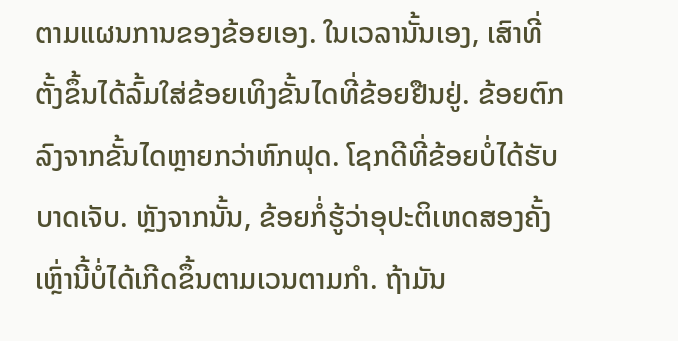ຕາມແຜນການຂອງຂ້ອຍເອງ. ໃນເວລານັ້ນເອງ, ເສົາທີ່ຕັ້ງຂຶ້ນໄດ້ລົ້ມໃສ່ຂ້ອຍເທິງຂັ້ນໄດທີ່ຂ້ອຍຢືນຢູ່. ຂ້ອຍຕົກລົງຈາກຂັ້ນໄດຫຼາຍກວ່າຫົກຟຸດ. ໂຊກດີທີ່ຂ້ອຍບໍ່ໄດ້ຮັບບາດເຈັບ. ຫຼັງຈາກນັ້ນ, ຂ້ອຍກໍ່ຮູ້ວ່າອຸປະຕິເຫດສອງຄັ້ງເຫຼົ່ານີ້ບໍ່ໄດ້ເກີດຂຶ້ນຕາມເວນຕາມກຳ. ຖ້າມັນ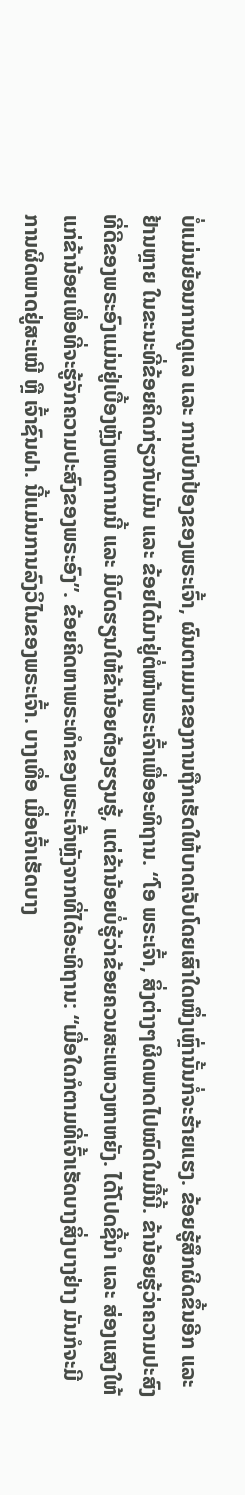ບໍ່ແມ່ນຍ້ອນການດູແລ ແລະ ການປົກປ້ອງຂອງພຣະເຈົ້າ, ຜົນຕາມມາຂອງການຖືກເຮັດໃຫ້ບາດເຈັບໂດຍເສົາໃດໜຶ່ງເຫຼົ່ານັ້ນກໍ່ຈະຮ້າຍແຮງ. ຂ້ອຍຮູ້ສຶກຜິດຂຶ້ນອີກ ແລະ ຢ້ານຫຼາຍ ໃນຂະນະທີ່ຂ້ອຍຄິດກ່ຽວກັບມັນ ແລະ ຂ້ອຍໄດ້ມາຢູ່ຕໍ່ໜ້າພຣະເຈົ້າເພື່ອອະທິຖານ. “ໂອ ພຣະເຈົ້າ, ສິ່ງຕ່າງໆຜິດພາດໄປໝົດໃນມື້ນີ້. ຂ້ານ້ອຍຮູ້ວ່າຄວາມປະສົງທີ່ດີຂອງພຣະອົງແມ່ນຢູ່ເບື້ອງຫຼັງເຫດການນີ້ ແລະ ມີບົດຮຽນໃຫ້ຂ້ານ້ອຍຕ້ອງຮຽນຮູ້, ແຕ່ຂ້ານ້ອຍບໍ່ຮູ້ວ່າຂ້ອຍຄວນສະແຫວງຫາຫຍັງ. ໄດ້ໂປດຊີ້ນໍາ ແລະ ສ່ອງແສງໃຫ້ແກ່ຂ້ານ້ອຍເພື່ອທີ່ຈະຮູ້ຈັກຄວາມປະສົງຂອງພຣະອົງ”. ຂ້ອຍຄິດຫາພຣະທຳຂອງພຣະເຈົ້າຫຼັງຈາກທີ່ໄດ້ອະທິຖານ: “ເມື່ອໃດກໍຕາມທີ່ເຈົ້າເຮັດບາງສິ່ງບາງຢ່າງ ມັນກໍຈະມີການຜິດພາດຢູ່ສະເໝີ ຫຼື ເຈົ້າຊົນຝາ. ນີ້ແມ່ນການລົງວິໄນຂອງພຣະເຈົ້າ. ບາງເທື່ອ ເມື່ອເຈົ້າເຮັດບາງ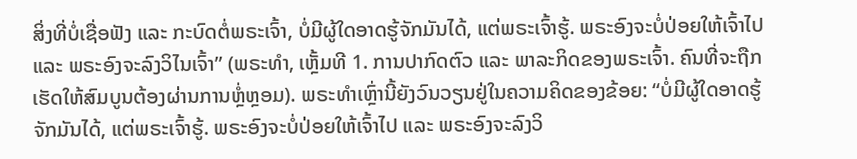ສິ່ງທີ່ບໍ່ເຊື່ອຟັງ ແລະ ກະບົດຕໍ່ພຣະເຈົ້າ, ບໍ່ມີຜູ້ໃດອາດຮູ້ຈັກມັນໄດ້, ແຕ່ພຣະເຈົ້າຮູ້. ພຣະອົງຈະບໍ່ປ່ອຍໃຫ້ເຈົ້າໄປ ແລະ ພຣະອົງຈະລົງວິໄນເຈົ້າ” (ພຣະທຳ, ເຫຼັ້ມທີ 1. ການປາກົດຕົວ ແລະ ພາລະກິດຂອງພຣະເຈົ້າ. ຄົນທີ່ຈະຖືກເຮັດໃຫ້ສົມບູນຕ້ອງຜ່ານການຫຼໍ່ຫຼອມ). ພຣະທຳເຫຼົ່ານີ້ຍັງວົນວຽນຢູ່ໃນຄວາມຄິດຂອງຂ້ອຍ: “ບໍ່ມີຜູ້ໃດອາດຮູ້ຈັກມັນໄດ້, ແຕ່ພຣະເຈົ້າຮູ້. ພຣະອົງຈະບໍ່ປ່ອຍໃຫ້ເຈົ້າໄປ ແລະ ພຣະອົງຈະລົງວິ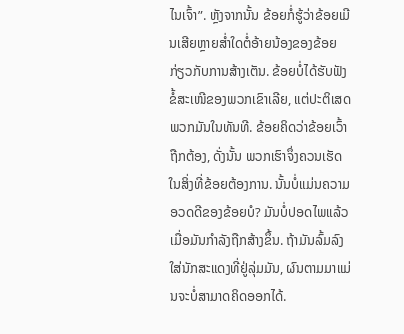ໄນເຈົ້າ”. ຫຼັງຈາກນັ້ນ ຂ້ອຍກໍ່ຮູ້ວ່າຂ້ອຍເມີນເສີຍຫຼາຍສໍ່າໃດຕໍ່ອ້າຍນ້ອງຂອງຂ້ອຍກ່ຽວກັບການສ້າງເຕັນ. ຂ້ອຍບໍ່ໄດ້ຮັບຟັງຂໍ້ສະເໜີຂອງພວກເຂົາເລີຍ, ແຕ່ປະຕິເສດພວກມັນໃນທັນທີ. ຂ້ອຍຄິດວ່າຂ້ອຍເວົ້າຖືກຕ້ອງ, ດັ່ງນັ້ນ ພວກເຮົາຈຶ່ງຄວນເຮັດໃນສິ່ງທີ່ຂ້ອຍຕ້ອງການ. ນັ້ນບໍ່ແມ່ນຄວາມອວດດີຂອງຂ້ອຍບໍ? ມັນບໍ່ປອດໄພແລ້ວ ເມື່ອມັນກຳລັງຖືກສ້າງຂຶ້ນ. ຖ້າມັນລົ້ມລົງໃສ່ນັກສະແດງທີ່ຢູ່ລຸ່ມມັນ, ຜົນຕາມມາແມ່ນຈະບໍ່ສາມາດຄິດອອກໄດ້.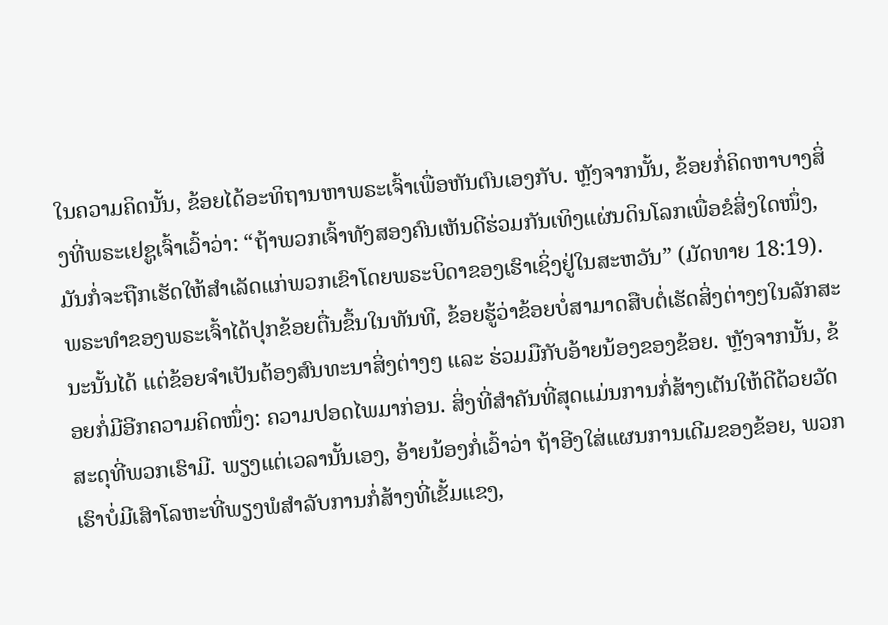ໃນຄວາມຄິດນັ້ນ, ຂ້ອຍໄດ້ອະທິຖານຫາພຣະເຈົ້າເພື່ອຫັນຕົນເອງກັບ. ຫຼັງຈາກນັ້ນ, ຂ້ອຍກໍ່ຄິດຫາບາງສິ່ງທີ່ພຣະເຢຊູເຈົ້າເວົ້າວ່າ: “ຖ້າພວກເຈົ້າທັງສອງຄົນເຫັນດີຮ່ວມກັນເທິງແຜ່ນດິນໂລກເພື່ອຂໍສິ່ງໃດໜຶ່ງ, ມັນກໍ່ຈະຖືກເຮັດໃຫ້ສຳເລັດແກ່ພວກເຂົາໂດຍພຣະບິດາຂອງເຮົາເຊິ່ງຢູ່ໃນສະຫວັນ” (ມັດທາຍ 18:19). ພຣະທຳຂອງພຣະເຈົ້າໄດ້ປຸກຂ້ອຍຕື່ນຂຶ້ນໃນທັນທີ, ຂ້ອຍຮູ້ວ່າຂ້ອຍບໍ່ສາມາດສືບຕໍ່ເຮັດສິ່ງຕ່າງໆໃນລັກສະນະນັ້ນໄດ້ ແຕ່ຂ້ອຍຈຳເປັນຕ້ອງສົນທະນາສິ່ງຕ່າງໆ ແລະ ຮ່ວມມືກັບອ້າຍນ້ອງຂອງຂ້ອຍ. ຫຼັງຈາກນັ້ນ, ຂ້ອຍກໍ່ມີອີກຄວາມຄິດໜຶ່ງ: ຄວາມປອດໄພມາກ່ອນ. ສິ່ງທີ່ສຳຄັນທີ່ສຸດແມ່ນການກໍ່ສ້າງເຕັນໃຫ້ດີດ້ວຍວັດສະດຸທີ່ພວກເຮົາມີ. ພຽງແຕ່ເວລານັ້ນເອງ, ອ້າຍນ້ອງກໍ່ເວົ້າວ່າ ຖ້າອີງໃສ່ແຜນການເດີມຂອງຂ້ອຍ, ພວກເຮົາບໍ່ມີເສົາໂລຫະທີ່ພຽງພໍສໍາລັບການກໍ່ສ້າງທີ່ເຂັ້ມແຂງ,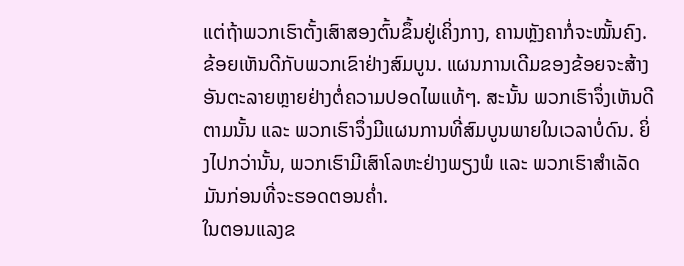ແຕ່ຖ້າພວກເຮົາຕັ້ງເສົາສອງຕົ້ນຂຶ້ນຢູ່ເຄິ່ງກາງ, ຄານຫຼັງຄາກໍ່ຈະໝັ້ນຄົງ. ຂ້ອຍເຫັນດີກັບພວກເຂົາຢ່າງສົມບູນ. ແຜນການເດີມຂອງຂ້ອຍຈະສ້າງອັນຕະລາຍຫຼາຍຢ່າງຕໍ່ຄວາມປອດໄພແທ້ໆ. ສະນັ້ນ ພວກເຮົາຈຶ່ງເຫັນດີຕາມນັ້ນ ແລະ ພວກເຮົາຈຶ່ງມີແຜນການທີ່ສົມບູນພາຍໃນເວລາບໍ່ດົນ. ຍິ່ງໄປກວ່ານັ້ນ, ພວກເຮົາມີເສົາໂລຫະຢ່າງພຽງພໍ ແລະ ພວກເຮົາສໍາເລັດມັນກ່ອນທີ່ຈະຮອດຕອນຄໍ່າ.
ໃນຕອນແລງຂ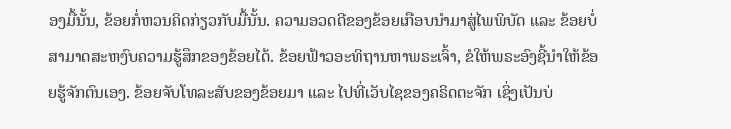ອງມື້ນັ້ນ, ຂ້ອຍກໍ່ຫວນຄິດກ່ຽວກັບມື້ນັ້ນ. ຄວາມອວດດີຂອງຂ້ອຍເກືອບນໍາມາສູ່ໄພພິບັດ ແລະ ຂ້ອຍບໍ່ສາມາດສະຫງົບຄວາມຮູ້ສຶກຂອງຂ້ອຍໄດ້. ຂ້ອຍຟ້າວອະທິຖານຫາພຣະເຈົ້າ, ຂໍໃຫ້ພຣະອົງຊີ້ນຳໃຫ້ຂ້ອຍຮູ້ຈັກຕົນເອງ. ຂ້ອຍຈັບໂທລະສັບຂອງຂ້ອຍມາ ແລະ ໄປທີ່ເວັບໄຊຂອງຄຣິດຕະຈັກ ເຊິ່ງເປັນບ່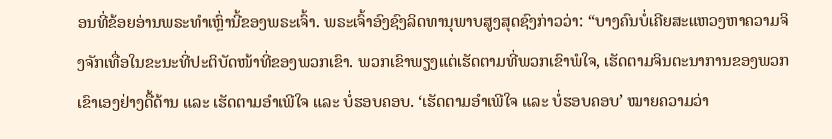ອນທີ່ຂ້ອຍອ່ານພຣະທຳເຫຼົ່ານີ້ຂອງພຣະເຈົ້າ. ພຣະເຈົ້າອົງຊົງລິດທານຸພາບສູງສຸດຊົງກ່າວວ່າ: “ບາງຄົນບໍ່ເຄີຍສະແຫວງຫາຄວາມຈິງຈັກເທື່ອໃນຂະນະທີ່ປະຕິບັດໜ້າທີ່ຂອງພວກເຂົາ. ພວກເຂົາພຽງແຕ່ເຮັດຕາມທີ່ພວກເຂົາພໍໃຈ, ເຮັດຕາມຈິນຕະນາການຂອງພວກເຂົາເອງຢ່າງດື້ດ້ານ ແລະ ເຮັດຕາມອຳເພີໃຈ ແລະ ບໍ່ຮອບຄອບ. ‘ເຮັດຕາມອຳເພີໃຈ ແລະ ບໍ່ຮອບຄອບ’ ໝາຍຄວາມວ່າ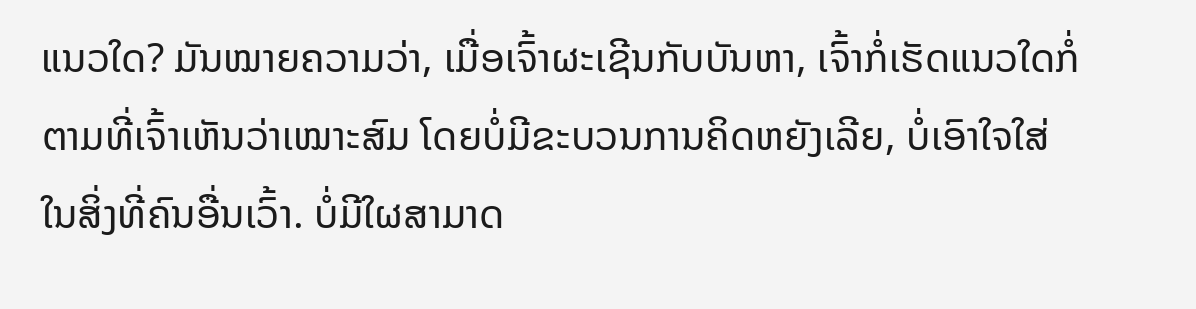ແນວໃດ? ມັນໝາຍຄວາມວ່າ, ເມື່ອເຈົ້າຜະເຊີນກັບບັນຫາ, ເຈົ້າກໍ່ເຮັດແນວໃດກໍ່ຕາມທີ່ເຈົ້າເຫັນວ່າເໝາະສົມ ໂດຍບໍ່ມີຂະບວນການຄິດຫຍັງເລີຍ, ບໍ່ເອົາໃຈໃສ່ໃນສິ່ງທີ່ຄົນອື່ນເວົ້າ. ບໍ່ມີໃຜສາມາດ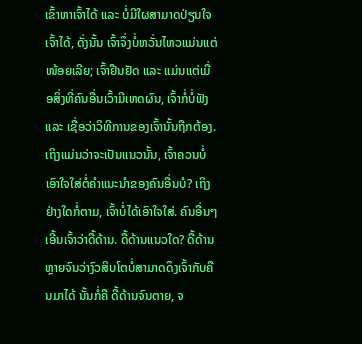ເຂົ້າຫາເຈົ້າໄດ້ ແລະ ບໍ່ມີໃຜສາມາດປ່ຽນໃຈເຈົ້າໄດ້, ດັ່ງນັ້ນ ເຈົ້າຈຶ່ງບໍ່ຫວັ່ນໄຫວແມ່ນແຕ່ໜ້ອຍເລີຍ; ເຈົ້າຢືນຢັດ ແລະ ແມ່ນແຕ່ເມື່ອສິ່ງທີ່ຄົນອື່ນເວົ້າມີເຫດຜົນ, ເຈົ້າກໍ່ບໍ່ຟັງ ແລະ ເຊື່ອວ່າວິທີການຂອງເຈົ້ານັ້ນຖືກຕ້ອງ. ເຖິງແມ່ນວ່າຈະເປັນແນວນັ້ນ, ເຈົ້າຄວນບໍ່ເອົາໃຈໃສ່ຕໍ່ຄໍາແນະນໍາຂອງຄົນອື່ນບໍ? ເຖິງຢ່າງໃດກໍ່ຕາມ, ເຈົ້າບໍ່ໄດ້ເອົາໃຈໃສ່. ຄົນອື່ນໆເອີ້ນເຈົ້າວ່າດື້ດ້ານ. ດື້ດ້ານແນວໃດ? ດື້ດ້ານຫຼາຍຈົນວ່າງົວສິບໂຕບໍ່ສາມາດດຶງເຈົ້າກັບຄືນມາໄດ້ ນັ້ນກໍ່ຄື ດື້ດ້ານຈົນຕາຍ, ຈ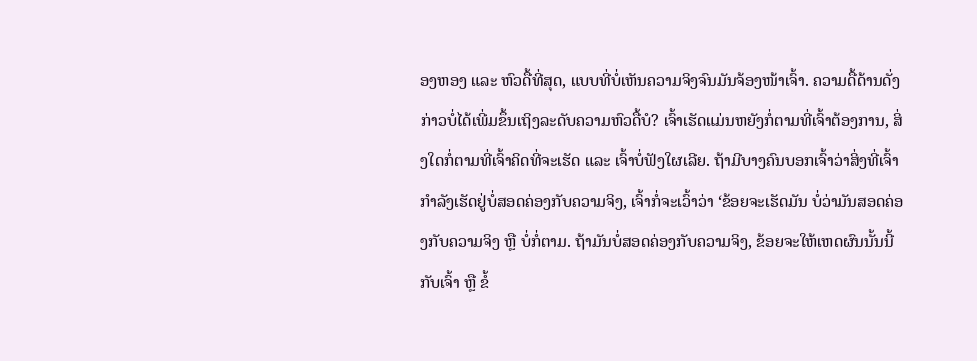ອງຫອງ ແລະ ຫົວດື້ທີ່ສຸດ, ແບບທີ່ບໍ່ເຫັນຄວາມຈິງຈົນມັນຈ້ອງໜ້າເຈົ້າ. ຄວາມດື້ດ້ານດັ່ງກ່າວບໍ່ໄດ້ເພີ່ມຂຶ້ນເຖິງລະດັບຄວາມຫົວດື້ບໍ? ເຈົ້າເຮັດແມ່ນຫຍັງກໍ່ຕາມທີ່ເຈົ້າຕ້ອງການ, ສິ່ງໃດກໍ່ຕາມທີ່ເຈົ້າຄິດທີ່ຈະເຮັດ ແລະ ເຈົ້າບໍ່ຟັງໃຜເລີຍ. ຖ້າມີບາງຄົນບອກເຈົ້າວ່າສິ່ງທີ່ເຈົ້າກຳລັງເຮັດຢູ່ບໍ່ສອດຄ່ອງກັບຄວາມຈິງ, ເຈົ້າກໍ່ຈະເວົ້າວ່າ ‘ຂ້ອຍຈະເຮັດມັນ ບໍ່ວ່າມັນສອດຄ່ອງກັບຄວາມຈິງ ຫຼື ບໍ່ກໍ່ຕາມ. ຖ້າມັນບໍ່ສອດຄ່ອງກັບຄວາມຈິງ, ຂ້ອຍຈະໃຫ້ເຫດຜົນນັ້ນນີ້ກັບເຈົ້າ ຫຼື ຂໍ້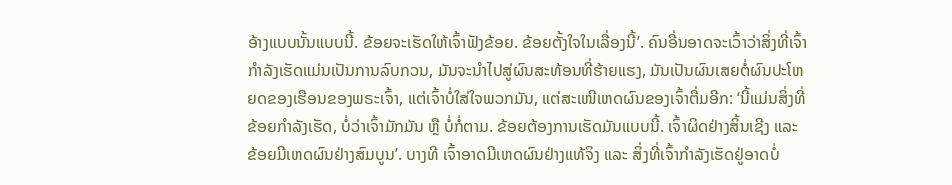ອ້າງແບບນັ້ນແບບນີ້. ຂ້ອຍຈະເຮັດໃຫ້ເຈົ້າຟັງຂ້ອຍ. ຂ້ອຍຕັ້ງໃຈໃນເລື່ອງນີ້’. ຄົນອື່ນອາດຈະເວົ້າວ່າສິ່ງທີ່ເຈົ້າກໍາລັງເຮັດແມ່ນເປັນການລົບກວນ, ມັນຈະນໍາໄປສູ່ຜົນສະທ້ອນທີ່ຮ້າຍແຮງ, ມັນເປັນຜົນເສຍຕໍ່ຜົນປະໂຫຍດຂອງເຮືອນຂອງພຣະເຈົ້າ, ແຕ່ເຈົ້າບໍ່ໃສ່ໃຈພວກມັນ, ແຕ່ສະເໜີເຫດຜົນຂອງເຈົ້າຕື່ມອີກ: ‘ນີ້ແມ່ນສິ່ງທີ່ຂ້ອຍກຳລັງເຮັດ, ບໍ່ວ່າເຈົ້າມັກມັນ ຫຼື ບໍ່ກໍ່ຕາມ. ຂ້ອຍຕ້ອງການເຮັດມັນແບບນີ້. ເຈົ້າຜິດຢ່າງສິ້ນເຊີງ ແລະ ຂ້ອຍມີເຫດຜົນຢ່າງສົມບູນ’. ບາງທີ ເຈົ້າອາດມີເຫດຜົນຢ່າງແທ້ຈິງ ແລະ ສິ່ງທີ່ເຈົ້າກຳລັງເຮັດຢູ່ອາດບໍ່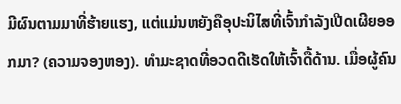ມີຜົນຕາມມາທີ່ຮ້າຍແຮງ, ແຕ່ແມ່ນຫຍັງຄືອຸປະນິໄສທີ່ເຈົ້າກຳລັງເປີດເຜີຍອອກມາ? (ຄວາມຈອງຫອງ). ທຳມະຊາດທີ່ອວດດີເຮັດໃຫ້ເຈົ້າດື້ດ້ານ. ເມື່ອຜູ້ຄົນ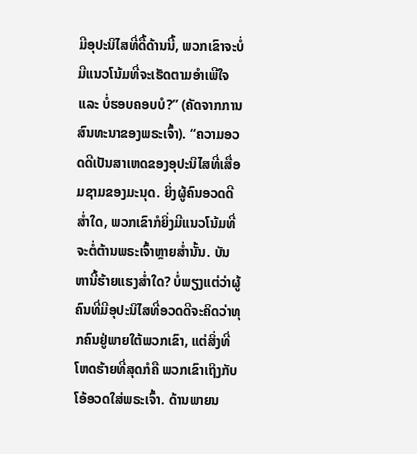ມີອຸປະນິໄສທີ່ດື້ດ້ານນີ້, ພວກເຂົາຈະບໍ່ມີແນວໂນ້ມທີ່ຈະເຮັດຕາມອຳເພີໃຈ ແລະ ບໍ່ຮອບຄອບບໍ?” (ຄັດຈາກການສົນທະນາຂອງພຣະເຈົ້າ). “ຄວາມອວດດີເປັນສາເຫດຂອງອຸປະນິໄສທີ່ເສື່ອມຊາມຂອງມະນຸດ. ຍິ່ງຜູ້ຄົນອວດດີສໍ່າໃດ, ພວກເຂົາກໍຍິ່ງມີແນວໂນ້ມທີ່ຈະຕໍ່ຕ້ານພຣະເຈົ້າຫຼາຍສໍ່ານັ້ນ. ບັນຫານີ້ຮ້າຍແຮງສໍ່າໃດ? ບໍ່ພຽງແຕ່ວ່າຜູ້ຄົນທີ່ມີອຸປະນິໄສທີ່ອວດດີຈະຄິດວ່າທຸກຄົນຢູ່ພາຍໃຕ້ພວກເຂົາ, ແຕ່ສິ່ງທີ່ໂຫດຮ້າຍທີ່ສຸດກໍຄື ພວກເຂົາເຖິງກັບໂອ້ອວດໃສ່ພຣະເຈົ້າ. ດ້ານພາຍນ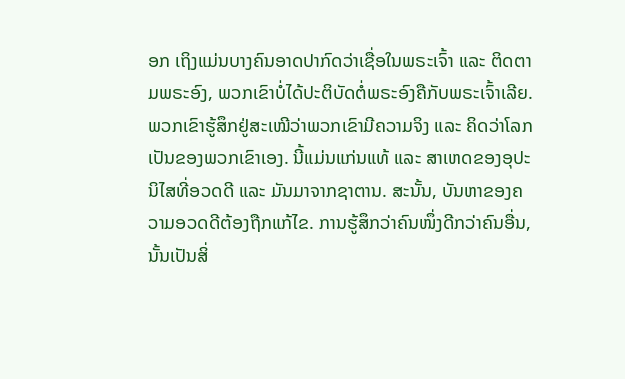ອກ ເຖິງແມ່ນບາງຄົນອາດປາກົດວ່າເຊື່ອໃນພຣະເຈົ້າ ແລະ ຕິດຕາມພຣະອົງ, ພວກເຂົາບໍ່ໄດ້ປະຕິບັດຕໍ່ພຣະອົງຄືກັບພຣະເຈົ້າເລີຍ. ພວກເຂົາຮູ້ສຶກຢູ່ສະເໝີວ່າພວກເຂົາມີຄວາມຈິງ ແລະ ຄິດວ່າໂລກເປັນຂອງພວກເຂົາເອງ. ນີ້ແມ່ນແກ່ນແທ້ ແລະ ສາເຫດຂອງອຸປະນິໄສທີ່ອວດດີ ແລະ ມັນມາຈາກຊາຕານ. ສະນັ້ນ, ບັນຫາຂອງຄວາມອວດດີຕ້ອງຖືກແກ້ໄຂ. ການຮູ້ສຶກວ່າຄົນໜຶ່ງດີກວ່າຄົນອື່ນ, ນັ້ນເປັນສິ່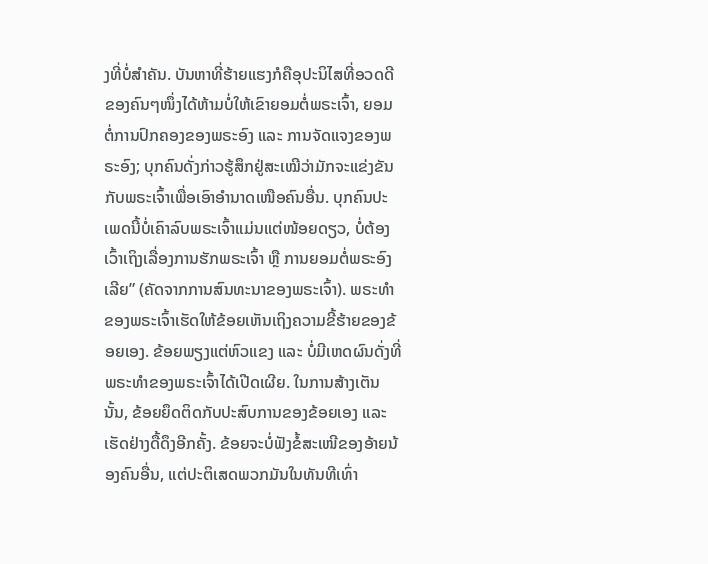ງທີ່ບໍ່ສຳຄັນ. ບັນຫາທີ່ຮ້າຍແຮງກໍຄືອຸປະນິໄສທີ່ອວດດີຂອງຄົນໆໜຶ່ງໄດ້ຫ້າມບໍ່ໃຫ້ເຂົາຍອມຕໍ່ພຣະເຈົ້າ, ຍອມຕໍ່ການປົກຄອງຂອງພຣະອົງ ແລະ ການຈັດແຈງຂອງພຣະອົງ; ບຸກຄົນດັ່ງກ່າວຮູ້ສຶກຢູ່ສະເໝີວ່າມັກຈະແຂ່ງຂັນກັບພຣະເຈົ້າເພື່ອເອົາອຳນາດເໜືອຄົນອື່ນ. ບຸກຄົນປະເພດນີ້ບໍ່ເຄົາລົບພຣະເຈົ້າແມ່ນແຕ່ໜ້ອຍດຽວ, ບໍ່ຕ້ອງເວົ້າເຖິງເລື່ອງການຮັກພຣະເຈົ້າ ຫຼື ການຍອມຕໍ່ພຣະອົງເລີຍ” (ຄັດຈາກການສົນທະນາຂອງພຣະເຈົ້າ). ພຣະທຳຂອງພຣະເຈົ້າເຮັດໃຫ້ຂ້ອຍເຫັນເຖິງຄວາມຂີ້ຮ້າຍຂອງຂ້ອຍເອງ. ຂ້ອຍພຽງແຕ່ຫົວແຂງ ແລະ ບໍ່ມີເຫດຜົນດັ່ງທີ່ພຣະທຳຂອງພຣະເຈົ້າໄດ້ເປີດເຜີຍ. ໃນການສ້າງເຕັນນັ້ນ, ຂ້ອຍຍຶດຕິດກັບປະສົບການຂອງຂ້ອຍເອງ ແລະ ເຮັດຢ່າງດື້ດຶງອີກຄັ້ງ. ຂ້ອຍຈະບໍ່ຟັງຂໍ້ສະເໜີຂອງອ້າຍນ້ອງຄົນອື່ນ, ແຕ່ປະຕິເສດພວກມັນໃນທັນທີເທົ່າ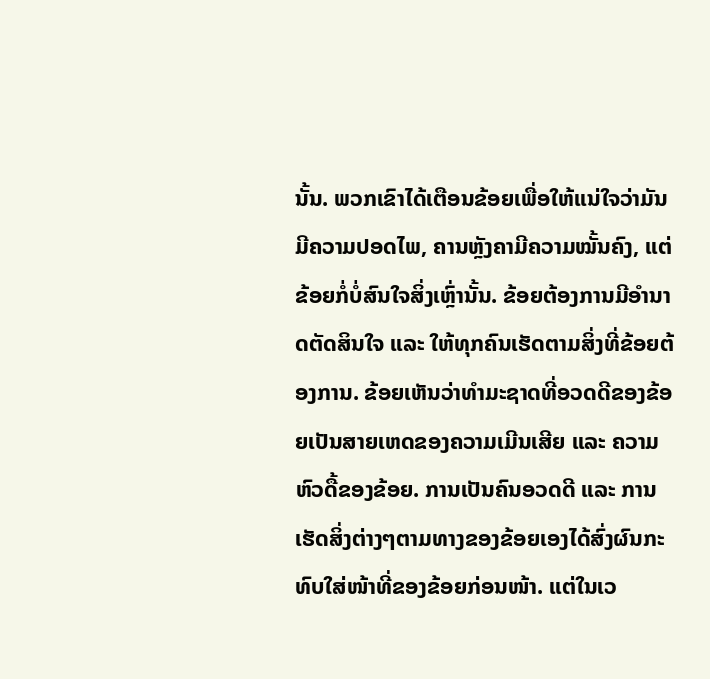ນັ້ນ. ພວກເຂົາໄດ້ເຕືອນຂ້ອຍເພື່ອໃຫ້ແນ່ໃຈວ່າມັນມີຄວາມປອດໄພ, ຄານຫຼັງຄາມີຄວາມໝັ້ນຄົງ, ແຕ່ຂ້ອຍກໍ່ບໍ່ສົນໃຈສິ່ງເຫຼົ່ານັ້ນ. ຂ້ອຍຕ້ອງການມີອຳນາດຕັດສິນໃຈ ແລະ ໃຫ້ທຸກຄົນເຮັດຕາມສິ່ງທີ່ຂ້ອຍຕ້ອງການ. ຂ້ອຍເຫັນວ່າທຳມະຊາດທີ່ອວດດີຂອງຂ້ອຍເປັນສາຍເຫດຂອງຄວາມເມີນເສີຍ ແລະ ຄວາມຫົວດື້ຂອງຂ້ອຍ. ການເປັນຄົນອວດດີ ແລະ ການເຮັດສິ່ງຕ່າງໆຕາມທາງຂອງຂ້ອຍເອງໄດ້ສົ່ງຜົນກະທົບໃສ່ໜ້າທີ່ຂອງຂ້ອຍກ່ອນໜ້າ. ແຕ່ໃນເວ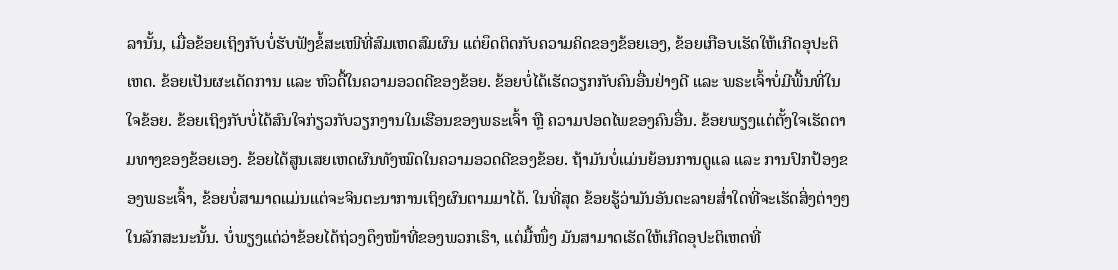ລານັ້ນ, ເມື່ອຂ້ອຍເຖິງກັບບໍ່ຮັບຟັງຂໍ້ສະເໜີທີ່ສົມເຫດສົມຜົນ ແຕ່ຍຶດຕິດກັບຄວາມຄິດຂອງຂ້ອຍເອງ, ຂ້ອຍເກືອບເຮັດໃຫ້ເກີດອຸປະຕິເຫດ. ຂ້ອຍເປັນຜະເດັດການ ແລະ ຫົວດື້ໃນຄວາມອວດດີຂອງຂ້ອຍ. ຂ້ອຍບໍ່ໄດ້ເຮັດວຽກກັບຄົນອື່ນຢ່າງດີ ແລະ ພຣະເຈົ້າບໍ່ມີພື້ນທີ່ໃນໃຈຂ້ອຍ. ຂ້ອຍເຖິງກັບບໍ່ໄດ້ສົນໃຈກ່ຽວກັບວຽກງານໃນເຮືອນຂອງພຣະເຈົ້າ ຫຼື ຄວາມປອດໄພຂອງຄົນອື່ນ. ຂ້ອຍພຽງແຕ່ຕັ້ງໃຈເຮັດຕາມທາງຂອງຂ້ອຍເອງ. ຂ້ອຍໄດ້ສູນເສຍເຫດຜົນທັງໝົດໃນຄວາມອວດດີຂອງຂ້ອຍ. ຖ້າມັນບໍ່ແມ່ນຍ້ອນການດູແລ ແລະ ການປົກປ້ອງຂອງພຣະເຈົ້າ, ຂ້ອຍບໍ່ສາມາດແມ່ນແຕ່ຈະຈິນຕະນາການເຖິງຜົນຕາມມາໄດ້. ໃນທີ່ສຸດ ຂ້ອຍຮູ້ວ່າມັນອັນຕະລາຍສໍ່າໃດທີ່ຈະເຮັດສິ່ງຕ່າງໆໃນລັກສະນະນັ້ນ. ບໍ່ພຽງແຕ່ວ່າຂ້ອຍໄດ້ຖ່ວງດຶງໜ້າທີ່ຂອງພວກເຮົາ, ແຕ່ມື້ໜຶ່ງ ມັນສາມາດເຮັດໃຫ້ເກີດອຸປະຕິເຫດທີ່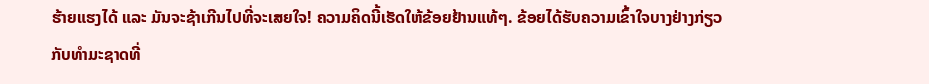ຮ້າຍແຮງໄດ້ ແລະ ມັນຈະຊ້າເກີນໄປທີ່ຈະເສຍໃຈ! ຄວາມຄິດນີ້ເຮັດໃຫ້ຂ້ອຍຢ້ານແທ້ໆ. ຂ້ອຍໄດ້ຮັບຄວາມເຂົ້າໃຈບາງຢ່າງກ່ຽວກັບທຳມະຊາດທີ່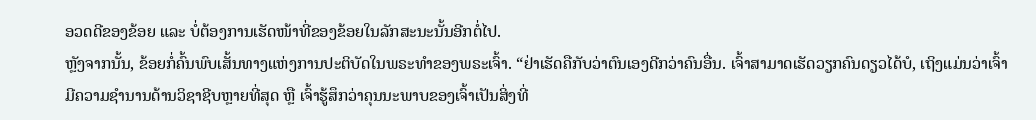ອວດດີຂອງຂ້ອຍ ແລະ ບໍ່ຕ້ອງການເຮັດໜ້າທີ່ຂອງຂ້ອຍໃນລັກສະນະນັ້ນອີກຕໍ່ໄປ.
ຫຼັງຈາກນັ້ນ, ຂ້ອຍກໍ່ຄົ້ນພົບເສັ້ນທາງແຫ່ງການປະຕິບັດໃນພຣະທຳຂອງພຣະເຈົ້າ. “ຢ່າເຮັດຄືກັບວ່າຕົນເອງດີກວ່າຄົນອື່ນ. ເຈົ້າສາມາດເຮັດວຽກຄົນດຽວໄດ້ບໍ, ເຖິງແມ່ນວ່າເຈົ້າມີຄວາມຊຳນານດ້ານວິຊາຊີບຫຼາຍທີ່ສຸດ ຫຼື ເຈົ້າຮູ້ສຶກວ່າຄຸນນະພາບຂອງເຈົ້າເປັນສິ່ງທີ່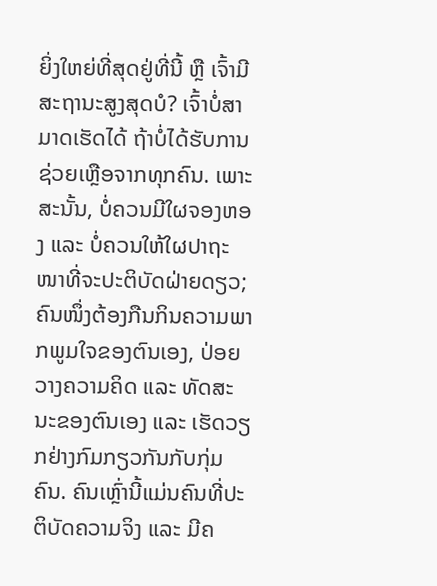ຍິ່ງໃຫຍ່ທີ່ສຸດຢູ່ທີ່ນີ້ ຫຼື ເຈົ້າມີສະຖານະສູງສຸດບໍ? ເຈົ້າບໍ່ສາມາດເຮັດໄດ້ ຖ້າບໍ່ໄດ້ຮັບການຊ່ວຍເຫຼືອຈາກທຸກຄົນ. ເພາະສະນັ້ນ, ບໍ່ຄວນມີໃຜຈອງຫອງ ແລະ ບໍ່ຄວນໃຫ້ໃຜປາຖະໜາທີ່ຈະປະຕິບັດຝ່າຍດຽວ; ຄົນໜຶ່ງຕ້ອງກືນກິນຄວາມພາກພູມໃຈຂອງຕົນເອງ, ປ່ອຍວາງຄວາມຄິດ ແລະ ທັດສະນະຂອງຕົນເອງ ແລະ ເຮັດວຽກຢ່າງກົມກຽວກັນກັບກຸ່ມຄົນ. ຄົນເຫຼົ່ານີ້ແມ່ນຄົນທີ່ປະຕິບັດຄວາມຈິງ ແລະ ມີຄ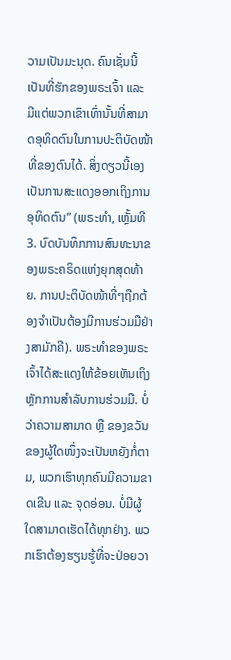ວາມເປັນມະນຸດ. ຄົນເຊັ່ນນີ້ເປັນທີ່ຮັກຂອງພຣະເຈົ້າ ແລະ ມີແຕ່ພວກເຂົາເທົ່ານັ້ນທີ່ສາມາດອຸທິດຕົນໃນການປະຕິບັດໜ້າທີ່ຂອງຕົນໄດ້. ສິ່ງດຽວນີ້ເອງເປັນການສະແດງອອກເຖິງການອຸທິດຕົນ” (ພຣະທຳ, ເຫຼັ້ມທີ 3. ບົດບັນທຶກການສົນທະນາຂອງພຣະຄຣິດແຫ່ງຍຸກສຸດທ້າຍ. ການປະຕິບັດໜ້າທີ່ໆຖືກຕ້ອງຈຳເປັນຕ້ອງມີການຮ່ວມມືຢ່າງສາມັກຄີ). ພຣະທຳຂອງພຣະເຈົ້າໄດ້ສະແດງໃຫ້ຂ້ອຍເຫັນເຖິງຫຼັກການສໍາລັບການຮ່ວມມື. ບໍ່ວ່າຄວາມສາມາດ ຫຼື ຂອງຂວັນຂອງຜູ້ໃດໜຶ່ງຈະເປັນຫຍັງກໍ່ຕາມ, ພວກເຮົາທຸກຄົນມີຄວາມຂາດເຂີນ ແລະ ຈຸດອ່ອນ. ບໍ່ມີຜູ້ໃດສາມາດເຮັດໄດ້ທຸກຢ່າງ. ພວກເຮົາຕ້ອງຮຽນຮູ້ທີ່ຈະປ່ອຍວາ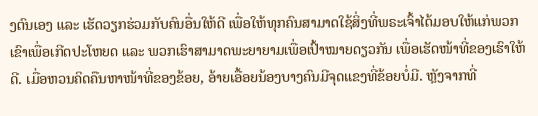ງຕົນເອງ ແລະ ເຮັດວຽກຮ່ວມກັບຄົນອື່ນໃຫ້ດີ ເພື່ອໃຫ້ທຸກຄົນສາມາດໃຊ້ສິ່ງທີ່ພຣະເຈົ້າໄດ້ມອບໃຫ້ແກ່ພວກເຂົາເພື່ອເກີດປະໂຫຍດ ແລະ ພວກເຮົາສາມາດພະຍາຍາມເພື່ອເປົ້າໝາຍດຽວກັນ ເພື່ອເຮັດໜ້າທີ່ຂອງເຮົາໃຫ້ດີ. ເມື່ອຫວນຄິດຄືນຫາໜ້າທີ່ຂອງຂ້ອຍ, ອ້າຍເອື້ອຍນ້ອງບາງຄົນມີຈຸດແຂງທີ່ຂ້ອຍບໍ່ມີ. ຫຼັງຈາກທີ່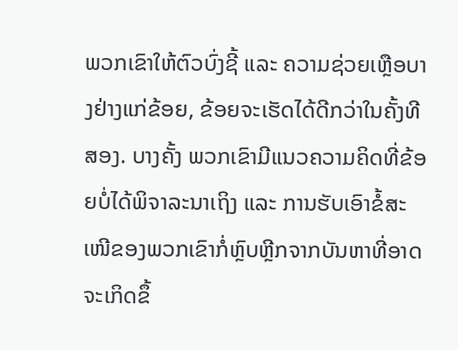ພວກເຂົາໃຫ້ຕົວບົ່ງຊີ້ ແລະ ຄວາມຊ່ວຍເຫຼືອບາງຢ່າງແກ່ຂ້ອຍ, ຂ້ອຍຈະເຮັດໄດ້ດີກວ່າໃນຄັ້ງທີສອງ. ບາງຄັ້ງ ພວກເຂົາມີແນວຄວາມຄິດທີ່ຂ້ອຍບໍ່ໄດ້ພິຈາລະນາເຖິງ ແລະ ການຮັບເອົາຂໍ້ສະເໜີຂອງພວກເຂົາກໍ່ຫຼົບຫຼີກຈາກບັນຫາທີ່ອາດຈະເກິດຂຶ້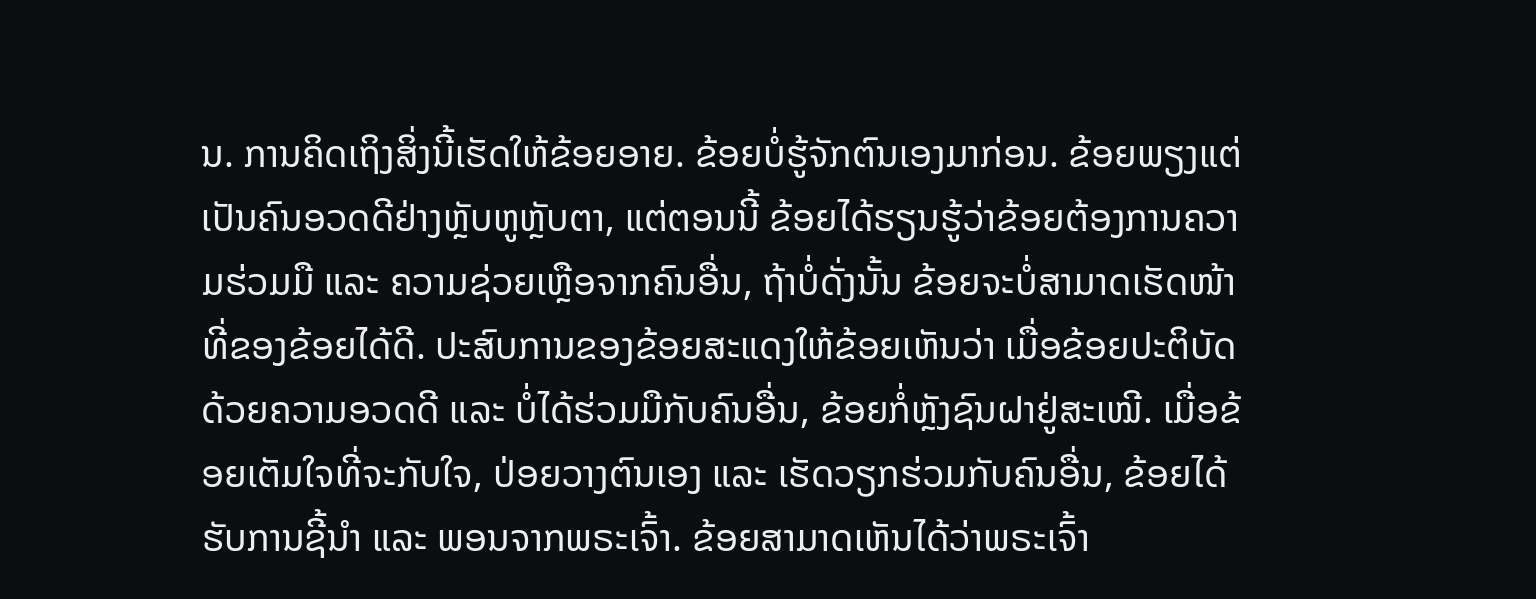ນ. ການຄິດເຖິງສິ່ງນີ້ເຮັດໃຫ້ຂ້ອຍອາຍ. ຂ້ອຍບໍ່ຮູ້ຈັກຕົນເອງມາກ່ອນ. ຂ້ອຍພຽງແຕ່ເປັນຄົນອວດດີຢ່າງຫຼັບຫູຫຼັບຕາ, ແຕ່ຕອນນີ້ ຂ້ອຍໄດ້ຮຽນຮູ້ວ່າຂ້ອຍຕ້ອງການຄວາມຮ່ວມມື ແລະ ຄວາມຊ່ວຍເຫຼືອຈາກຄົນອື່ນ, ຖ້າບໍ່ດັ່ງນັ້ນ ຂ້ອຍຈະບໍ່ສາມາດເຮັດໜ້າທີ່ຂອງຂ້ອຍໄດ້ດີ. ປະສົບການຂອງຂ້ອຍສະແດງໃຫ້ຂ້ອຍເຫັນວ່າ ເມື່ອຂ້ອຍປະຕິບັດດ້ວຍຄວາມອວດດີ ແລະ ບໍ່ໄດ້ຮ່ວມມືກັບຄົນອື່ນ, ຂ້ອຍກໍ່ຫຼັງຊົນຝາຢູ່ສະເໝີ. ເມື່ອຂ້ອຍເຕັມໃຈທີ່ຈະກັບໃຈ, ປ່ອຍວາງຕົນເອງ ແລະ ເຮັດວຽກຮ່ວມກັບຄົນອື່ນ, ຂ້ອຍໄດ້ຮັບການຊີ້ນໍາ ແລະ ພອນຈາກພຣະເຈົ້າ. ຂ້ອຍສາມາດເຫັນໄດ້ວ່າພຣະເຈົ້າ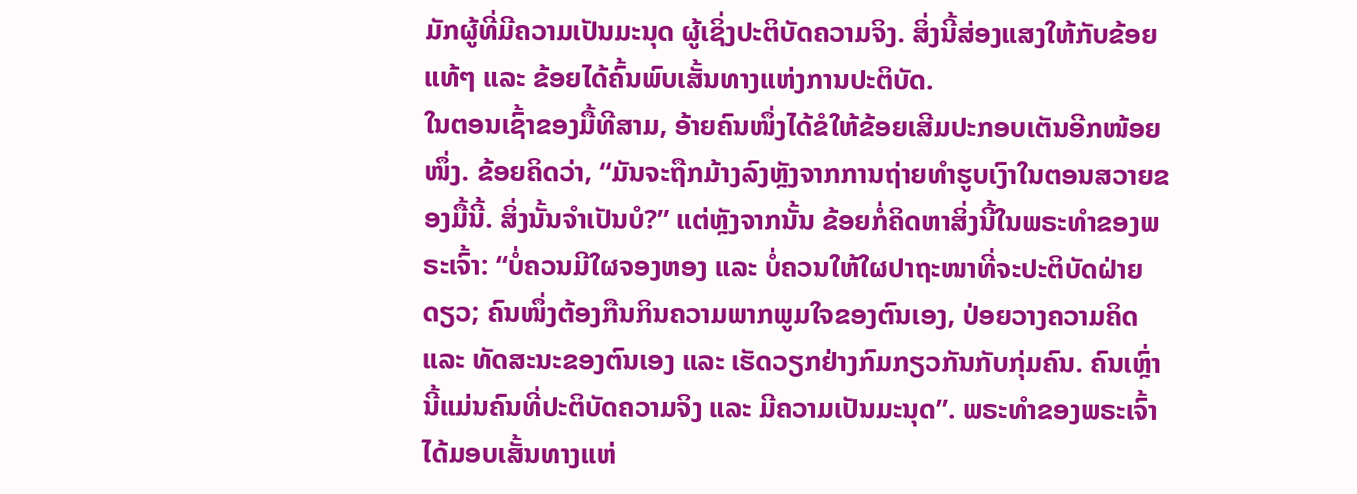ມັກຜູ້ທີ່ມີຄວາມເປັນມະນຸດ ຜູ້ເຊິ່ງປະຕິບັດຄວາມຈິງ. ສິ່ງນີ້ສ່ອງແສງໃຫ້ກັບຂ້ອຍແທ້ໆ ແລະ ຂ້ອຍໄດ້ຄົ້ນພົບເສັ້ນທາງແຫ່ງການປະຕິບັດ.
ໃນຕອນເຊົ້າຂອງມື້ທີສາມ, ອ້າຍຄົນໜຶ່ງໄດ້ຂໍໃຫ້ຂ້ອຍເສີມປະກອບເຕັນອີກໜ້ອຍໜຶ່ງ. ຂ້ອຍຄິດວ່າ, “ມັນຈະຖືກມ້າງລົງຫຼັງຈາກການຖ່າຍທຳຮູບເງົາໃນຕອນສວາຍຂອງມື້ນີ້. ສິ່ງນັ້ນຈຳເປັນບໍ?” ແຕ່ຫຼັງຈາກນັ້ນ ຂ້ອຍກໍ່ຄິດຫາສິ່ງນີ້ໃນພຣະທຳຂອງພຣະເຈົ້າ: “ບໍ່ຄວນມີໃຜຈອງຫອງ ແລະ ບໍ່ຄວນໃຫ້ໃຜປາຖະໜາທີ່ຈະປະຕິບັດຝ່າຍດຽວ; ຄົນໜຶ່ງຕ້ອງກືນກິນຄວາມພາກພູມໃຈຂອງຕົນເອງ, ປ່ອຍວາງຄວາມຄິດ ແລະ ທັດສະນະຂອງຕົນເອງ ແລະ ເຮັດວຽກຢ່າງກົມກຽວກັນກັບກຸ່ມຄົນ. ຄົນເຫຼົ່ານີ້ແມ່ນຄົນທີ່ປະຕິບັດຄວາມຈິງ ແລະ ມີຄວາມເປັນມະນຸດ”. ພຣະທຳຂອງພຣະເຈົ້າໄດ້ມອບເສັ້ນທາງແຫ່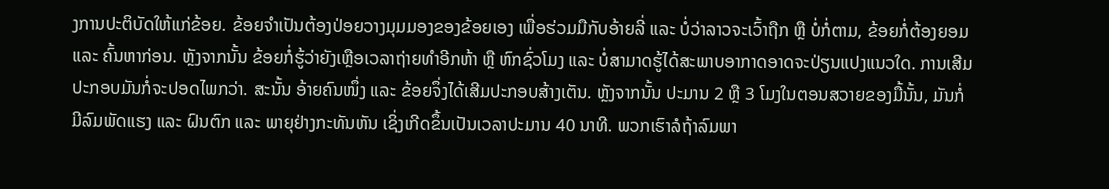ງການປະຕິບັດໃຫ້ແກ່ຂ້ອຍ. ຂ້ອຍຈຳເປັນຕ້ອງປ່ອຍວາງມຸມມອງຂອງຂ້ອຍເອງ ເພື່ອຮ່ວມມືກັບອ້າຍລີ່ ແລະ ບໍ່ວ່າລາວຈະເວົ້າຖືກ ຫຼື ບໍ່ກໍ່ຕາມ, ຂ້ອຍກໍ່ຕ້ອງຍອມ ແລະ ຄົ້ນຫາກ່ອນ. ຫຼັງຈາກນັ້ນ ຂ້ອຍກໍ່ຮູ້ວ່າຍັງເຫຼືອເວລາຖ່າຍທຳອີກຫ້າ ຫຼື ຫົກຊົ່ວໂມງ ແລະ ບໍ່ສາມາດຮູ້ໄດ້ສະພາບອາກາດອາດຈະປ່ຽນແປງແນວໃດ. ການເສີມປະກອບມັນກໍ່ຈະປອດໄພກວ່າ. ສະນັ້ນ ອ້າຍຄົນໜຶ່ງ ແລະ ຂ້ອຍຈຶ່ງໄດ້ເສີມປະກອບສ້າງເຕັນ. ຫຼັງຈາກນັ້ນ ປະມານ 2 ຫຼື 3 ໂມງໃນຕອນສວາຍຂອງມື້ນັ້ນ, ມັນກໍ່ມີລົມພັດແຮງ ແລະ ຝົນຕົກ ແລະ ພາຍຸຢ່າງກະທັນຫັນ ເຊິ່ງເກີດຂຶ້ນເປັນເວລາປະມານ 40 ນາທີ. ພວກເຮົາລໍຖ້າລົມພາ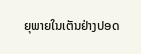ຍຸພາຍໃນເຕັນຢ່າງປອດ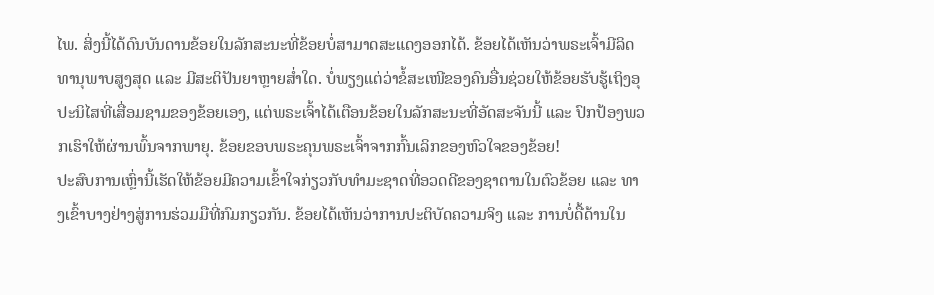ໄພ. ສິ່ງນີ້ໄດ້ດົນບັນດານຂ້ອຍໃນລັກສະນະທີ່ຂ້ອຍບໍ່ສາມາດສະແດງອອກໄດ້. ຂ້ອຍໄດ້ເຫັນວ່າພຣະເຈົ້າມີລິດທານຸພາບສູງສຸດ ແລະ ມີສະຕິປັນຍາຫຼາຍສໍ່າໃດ. ບໍ່ພຽງແຕ່ວ່າຂໍ້ສະເໜີຂອງຄົນອື່ນຊ່ວຍໃຫ້ຂ້ອຍຮັບຮູ້ເຖິງອຸປະນິໄສທີ່ເສື່ອມຊາມຂອງຂ້ອຍເອງ, ແຕ່ພຣະເຈົ້າໄດ້ເຕືອນຂ້ອຍໃນລັກສະນະທີ່ອັດສະຈັນນີ້ ແລະ ປົກປ້ອງພວກເຮົາໃຫ້ຜ່ານພົ້ນຈາກພາຍຸ. ຂ້ອຍຂອບພຣະຄຸນພຣະເຈົ້າຈາກກົ້ນເລິກຂອງຫົວໃຈຂອງຂ້ອຍ!
ປະສົບການເຫຼົ່ານີ້ເຮັດໃຫ້ຂ້ອຍມີຄວາມເຂົ້າໃຈກ່ຽວກັບທຳມະຊາດທີ່ອວດດີຂອງຊາຕານໃນຕົວຂ້ອຍ ແລະ ທາງເຂົ້າບາງຢ່າງສູ່ການຮ່ວມມືທີ່ກົມກຽວກັນ. ຂ້ອຍໄດ້ເຫັນວ່າການປະຕິບັດຄວາມຈິງ ແລະ ການບໍ່ດື້ດ້ານໃນ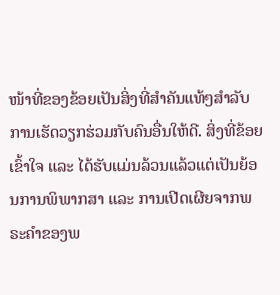ໜ້າທີ່ຂອງຂ້ອຍເປັນສິ່ງທີ່ສໍາຄັນແທ້ໆສຳລັບການເຮັດວຽກຮ່ວມກັບຄົນອື່ນໃຫ້ດີ. ສິ່ງທີ່ຂ້ອຍເຂົ້າໃຈ ແລະ ໄດ້ຮັບແມ່ນລ້ວນແລ້ວແຕ່ເປັນຍ້ອນການພິພາກສາ ແລະ ການເປີດເຜີຍຈາກພຣະຄໍາຂອງພ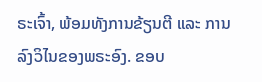ຣະເຈົ້າ, ພ້ອມທັງການຂ້ຽນຕີ ແລະ ການລົງວິໄນຂອງພຣະອົງ. ຂອບ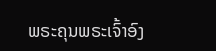ພຣະຄຸນພຣະເຈົ້າອົງ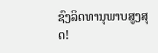ຊົງລິດທານຸພາບສູງສຸດ!